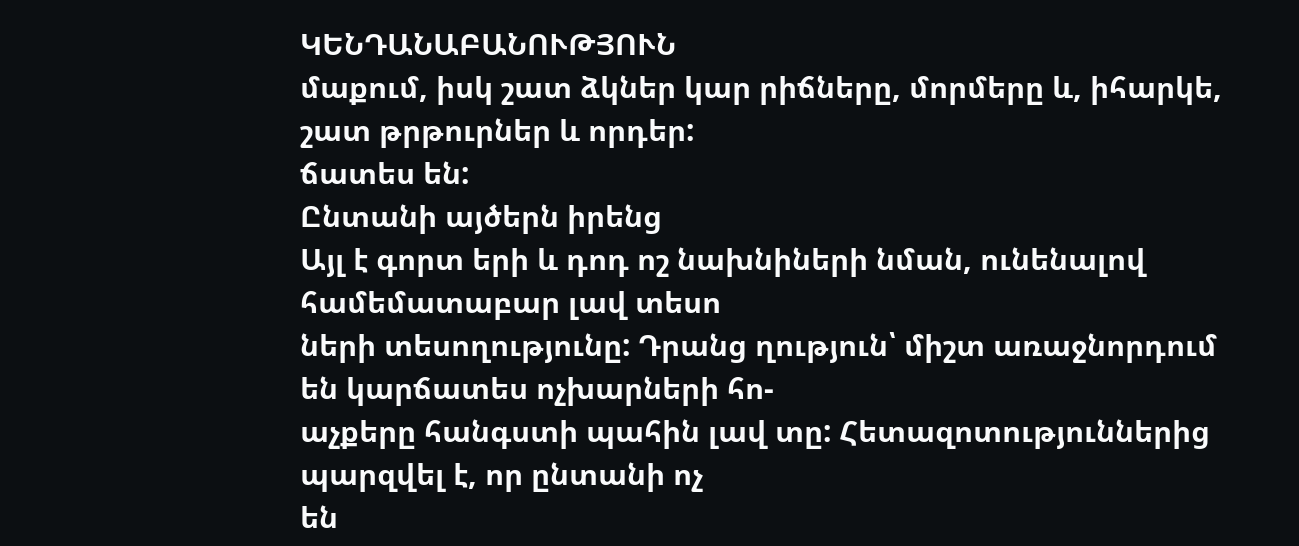ԿԵՆԴԱՆԱԲԱՆՈՒԹՅՈՒՆ
մաքում, իսկ շատ ձկներ կար րիճները, մորմերը և, իհարկե,
շատ թրթուրներ և որդեր:
ճատես են:
Ընտանի այծերն իրենց
Այլ է գորտ երի և դոդ ոշ նախնիների նման, ունենալով
համեմատաբար լավ տեսո
ների տեսողությունը: Դրանց ղություն՝ միշտ առաջնորդում
են կարճատես ոչխարների հո-
աչքերը հանգստի պահին լավ տը: Հետազոտություններից
պարզվել է, որ ընտանի ոչ
են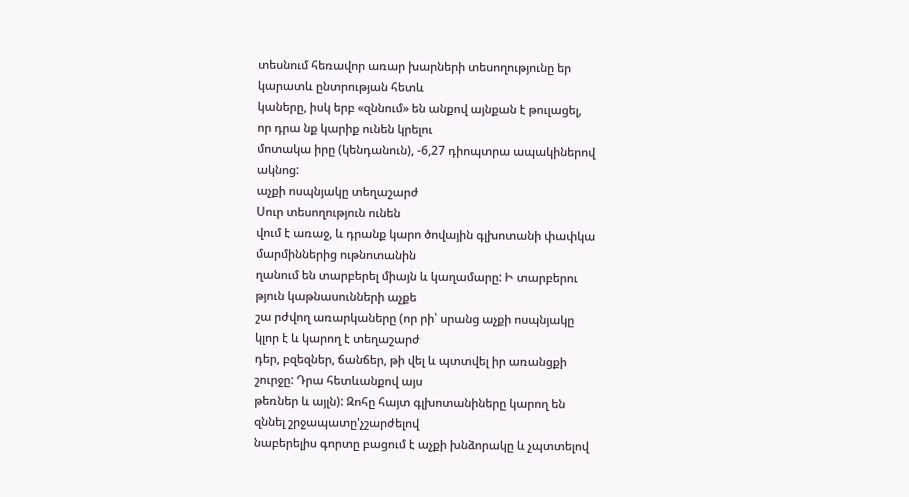տեսնում հեռավոր առար խարների տեսողությունը եր
կարատև ընտրության հետև
կաները, իսկ երբ «զննում» են անքով այնքան է թուլացել,
որ դրա նք կարիք ունեն կրելու
մոտակա իրը (կենդանուն), -6,27 դիոպտրա ապակիներով
ակնոց:
աչքի ոսպնյակը տեղաշարժ
Սուր տեսողություն ունեն
վում է առաջ, և դրանք կարո ծովային գլխոտանի փափկա
մարմիններից ութնոտանին
ղանում են տարբերել միայն և կաղամարը: Ի տարբերու
թյուն կաթնասունների աչքե
շա րժվող առարկաները (որ րի՝ սրանց աչքի ոսպնյակը
կլոր է և կարող է տեղաշարժ
դեր, բզեզներ, ճանճեր, թի վել և պտտվել իր առանցքի
շուրջը: Դրա հետևանքով այս
թեռներ և այլն): Զոհը հայտ գլխոտանիները կարող են
զննել շրջապատը'չշարժելով
նաբերելիս գորտը բացում է աչքի խնձորակը և չպտտելով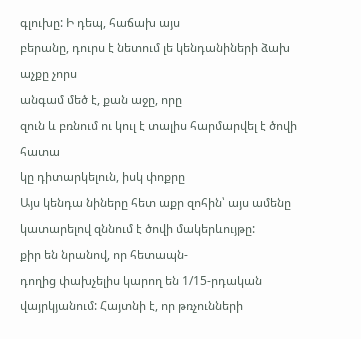գլուխը: Ի դեպ, հաճախ այս
բերանը, դուրս է նետում լե կենդանիների ձախ աչքը չորս
անգամ մեծ է, քան աջը, որը
զուն և բռնում ու կուլ է տալիս հարմարվել է ծովի հատա
կը դիտարկելուն, իսկ փոքրը
Այս կենդա նիները հետ աքր զոհին՝ այս ամենը կատարելով զննում է ծովի մակերևույթը:
քիր են նրանով, որ հետապն-
դողից փախչելիս կարող են 1/15-րդական վայրկյանում: Հայտնի է, որ թռչունների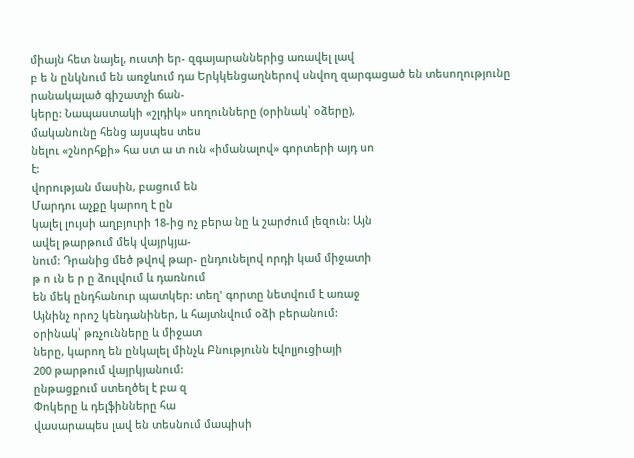միայն հետ նայել, ուստի եր- զգայարաններից առավել լավ
բ ե ն ընկնում են առջևում դա Երկկենցաղներով սնվող զարգացած են տեսողությունը
րանակալած գիշատչի ճան-
կերը: Նապաստակի «շլդիկ» սողունները (օրինակ՝ օձերը),
մականունը հենց այսպես տես
նելու «շնորհքի» հա ստ ա տ ուն «իմանալով» գորտերի այդ սո
է:
վորության մասին, բացում են
Մարդու աչքը կարող է ըն
կալել լույսի աղբյուրի 18-ից ոչ բերա նը և շարժում լեզուն: Այն
ավել թարթում մեկ վայրկյա-
նում: Դրանից մեծ թվով թար- ընդունելով որդի կամ միջատի
թ ո ւն ե ր ը ձուլվում և դառնում
են մեկ ընդհանուր պատկեր: տեղ' գորտը նետվում է առաջ
Այնինչ որոշ կենդանիներ, և հայտնվում օձի բերանում:
օրինակ՝ թռչունները և միջատ
ները, կարող են ընկալել մինչև Բնությունն էվոլյուցիայի
200 թարթում վայրկյանում:
ընթացքում ստեղծել է բա զ
Փոկերը և դելֆինները հա
վասարապես լավ են տեսնում մապիսի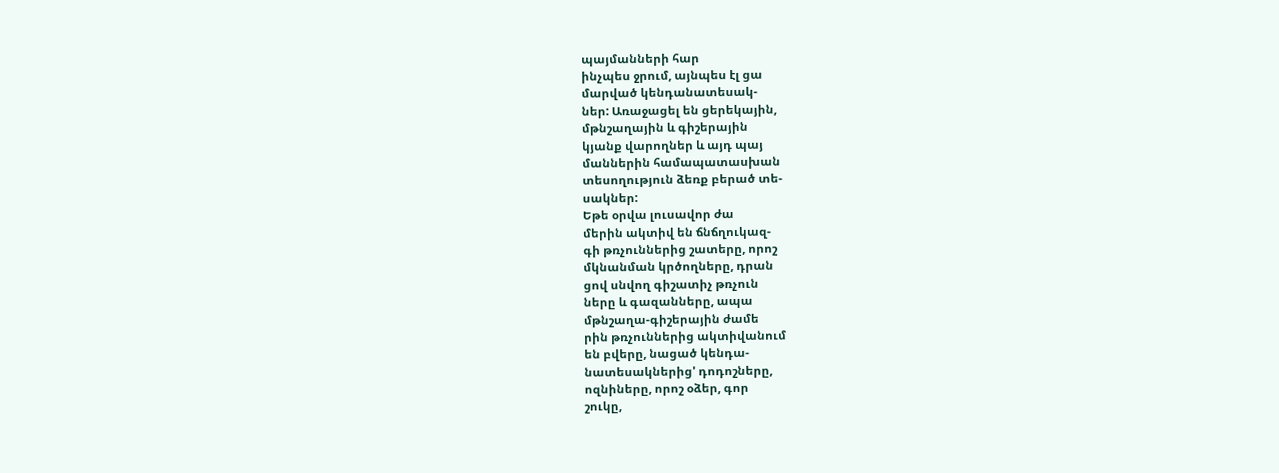պայմանների հար
ինչպես ջրում, այնպես էլ ցա
մարված կենդանատեսակ-
ներ: Առաջացել են ցերեկային,
մթնշաղային և գիշերային
կյանք վարողներ և այդ պայ
մաններին համապատասխան
տեսողություն ձեռք բերած տե-
սակներ:
Եթե օրվա լուսավոր ժա
մերին ակտիվ են ճնճղուկազ-
գի թռչուններից շատերը, որոշ
մկնանման կրծողները, դրան
ցով սնվող գիշատիչ թռչուն
ները և գազանները, ապա
մթնշաղա-գիշերային ժամե
րին թռչուններից ակտիվանում
են բվերը, նացած կենդա-
նատեսակներից' դոդոշները,
ոզնիները, որոշ օձեր, գոր
շուկը,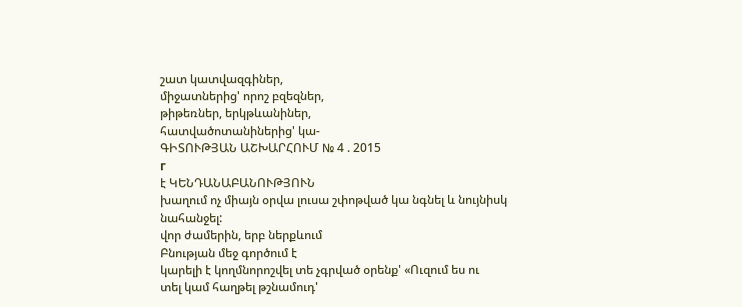շատ կատվազգիներ,
միջատներից' որոշ բզեզներ,
թիթեռներ, երկթևանիներ,
հատվածոտանիներից' կա-
ԳԻՏՈՒԹՅԱՆ ԱՇԽԱՐՀՈՒՄ № 4 . 2015
г
է ԿԵՆԴԱՆԱԲԱՆՈՒԹՅՈՒՆ
խաղում ոչ միայն օրվա լուսա շփոթված կա նգնել և նույնիսկ
նահանջել:
վոր ժամերին, երբ ներքևում
Բնության մեջ գործում է
կարելի է կողմնորոշվել տե չգրված օրենք' «Ուզում ես ու
տել կամ հաղթել թշնամուդ'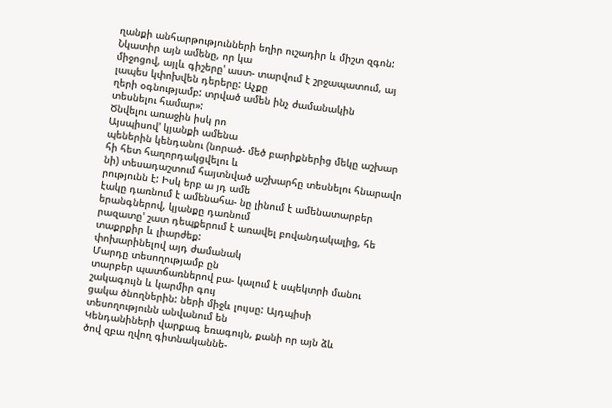ղանքի անհարթությունների եղիր ուշադիր և միշտ զգոն:
Նկատիր այն ամենը, որ կա
միջոցով, այլև գիշերը' աստ- տարվում է շրջապատում, այ
լապես կփոխվեն դերերը: Աչքը
ղերի օգնությամբ: տրված ամեն ինչ ժամանակին
տեսնելու համար»:
Ծնվելու առաջին իսկ րո
Այսպիսով' կյանքի ամենա
պեներին կենդանու (նորած- մեծ բարիքներից մեկը աշխար
հի հետ հաղորդակցվելու և
նի) տեսադաշտում հայտնված աշխարհը տեսնելու հնարավո
րությունն է: Իսկ երբ ա յդ ամե
էակը դառնում է ամենահա- նը լինում է ամենատարբեր
երանգներով, կյանքը դառնում
րազատը' շատ դեպքերում է առավել բովանդակալից, հե
տաքրքիր և լիարժեք:
փոխարինելով այդ ժամանակ
Մարդը տեսողությամբ ըն
տարբեր պատճառներով բա- կալում է սպեկտրի մանու
շակագույն և կարմիր գույ
ցակա ծնողներին: ների միջև լույսը: Այդպիսի
տեսողությունն անվանում են
Կենդանիների վարքագ եռագույն, քանի որ այն ձև
ծով զբա ղվող գիտնականնե-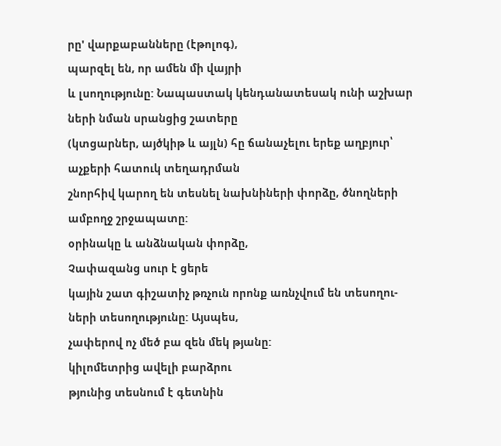րը' վարքաբանները (էթոլոգ),
պարզել են, որ ամեն մի վայրի
և լսողությունը: Նապաստակ կենդանատեսակ ունի աշխար
ների նման սրանցից շատերը
(կտցարներ, այծկիթ և այլն) հը ճանաչելու երեք աղբյուր՝
աչքերի հատուկ տեղադրման
շնորհիվ կարող են տեսնել նախնիների փորձը, ծնողների
ամբողջ շրջապատը:
օրինակը և անձնական փորձը,
Չափազանց սուր է ցերե
կային շատ գիշատիչ թռչուն որոնք առնչվում են տեսողու-
ների տեսողությունը: Այսպես,
չափերով ոչ մեծ բա զեն մեկ թյանը:
կիլոմետրից ավելի բարձրու
թյունից տեսնում է գետնին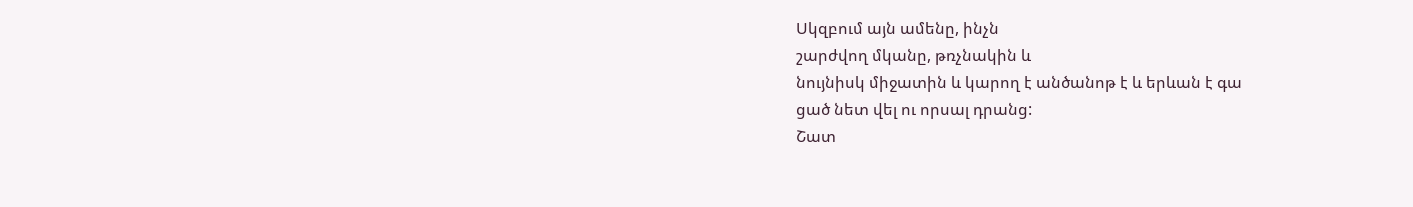Սկզբում այն ամենը, ինչն
շարժվող մկանը, թռչնակին և
նույնիսկ միջատին և կարող է անծանոթ է և երևան է գա
ցած նետ վել ու որսալ դրանց:
Շատ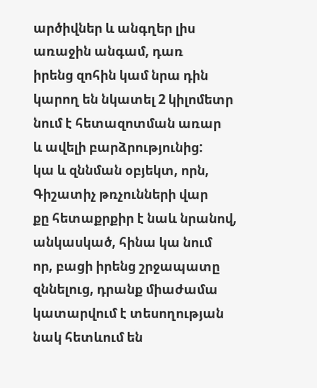արծիվներ և անգղեր լիս առաջին անգամ, դառ
իրենց զոհին կամ նրա դին
կարող են նկատել 2 կիլոմետր նում է հետազոտման առար
և ավելի բարձրությունից:
կա և զննման օբյեկտ, որն,
Գիշատիչ թռչունների վար
քը հետաքրքիր է նաև նրանով, անկասկած, հինա կա նում
որ, բացի իրենց շրջապատը
զննելուց, դրանք միաժամա կատարվում է տեսողության
նակ հետևում են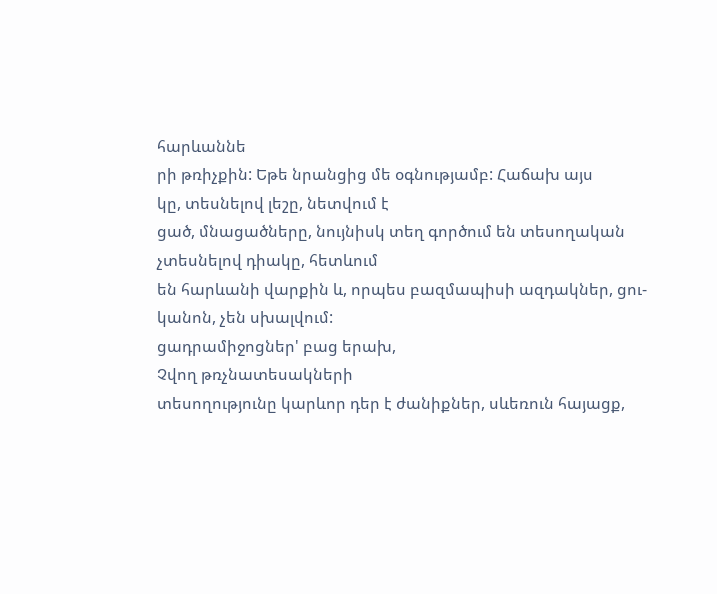հարևաննե
րի թռիչքին: Եթե նրանցից մե օգնությամբ: Հաճախ այս
կը, տեսնելով լեշը, նետվում է
ցած, մնացածները, նույնիսկ տեղ գործում են տեսողական
չտեսնելով դիակը, հետևում
են հարևանի վարքին և, որպես բազմապիսի ազդակներ, ցու-
կանոն, չեն սխալվում:
ցադրամիջոցներ' բաց երախ,
Չվող թռչնատեսակների
տեսողությունը կարևոր դեր է ժանիքներ, սևեռուն հայացք,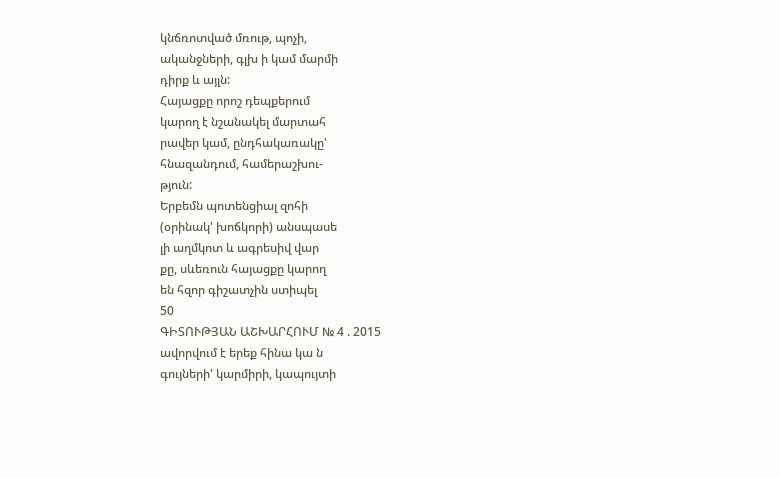կնճռոտված մռութ, պոչի,
ականջների, գլխ ի կամ մարմի
դիրք և այլն:
Հայացքը որոշ դեպքերում
կարող է նշանակել մարտահ
րավեր կամ, ընդհակառակը'
հնազանդում, համերաշխու-
թյուն:
Երբեմն պոտենցիալ զոհի
(օրինակ' խոճկորի) անսպասե
լի աղմկոտ և ագրեսիվ վար
քը, սևեռուն հայացքը կարող
են հզոր գիշատչին ստիպել
50
ԳԻՏՈՒԹՅԱՆ ԱՇԽԱՐՀՈՒՄ № 4 . 2015
ավորվում է երեք հինա կա ն
գույների' կարմիրի, կապույտի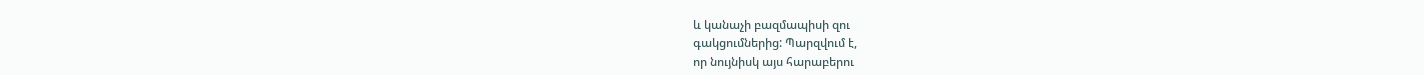և կանաչի բազմապիսի զու
գակցումներից: Պարզվում է,
որ նույնիսկ այս հարաբերու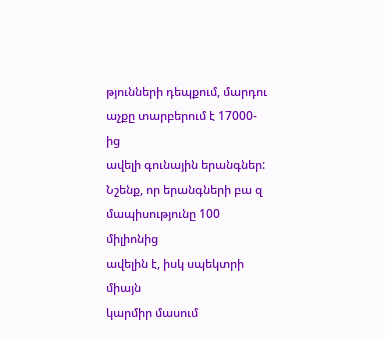թյունների դեպքում, մարդու
աչքը տարբերում է 17000-ից
ավելի գունային երանգներ:
Նշենք, որ երանգների բա զ
մապիսությունը 100 միլիոնից
ավելին է, իսկ սպեկտրի միայն
կարմիր մասում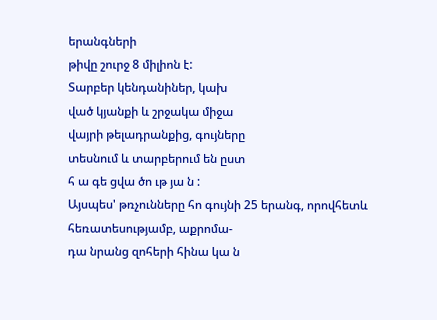երանգների
թիվը շուրջ 8 միլիոն է:
Տարբեր կենդանիներ, կախ
ված կյանքի և շրջակա միջա
վայրի թելադրանքից, գույները
տեսնում և տարբերում են ըստ
հ ա գե ցվա ծո ւթ յա ն :
Այսպես' թռչունները հո գույնի 25 երանգ, որովհետև հեռատեսությամբ, աքրոմա-
դա նրանց զոհերի հինա կա ն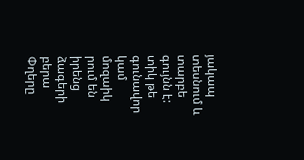յակապ տեսնում և տարբե գույնն է: տիկ թե գունավոր կամ մոզաիկ
րում են իրենց ձագերի բերա Փղերը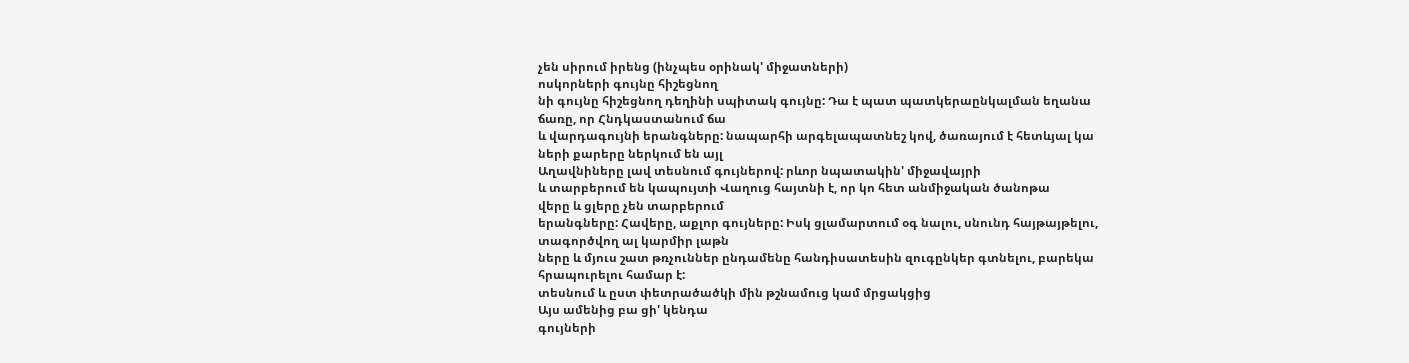չեն սիրում իրենց (ինչպես օրինակ' միջատների)
ոսկորների գույնը հիշեցնող
նի գույնը հիշեցնող դեղինի սպիտակ գույնը: Դա է պատ պատկերաընկալման եղանա
ճառը, որ Հնդկաստանում ճա
և վարդագույնի երանգները: նապարհի արգելապատնեշ կով, ծառայում է հետևյալ կա
ների քարերը ներկում են այլ
Աղավնիները լավ տեսնում գույներով: րևոր նպատակին' միջավայրի
և տարբերում են կապույտի Վաղուց հայտնի է, որ կո հետ անմիջական ծանոթա
վերը և ցլերը չեն տարբերում
երանգները: Հավերը, աքլոր գույները: Իսկ ցլամարտում օգ նալու, սնունդ հայթայթելու,
տագործվող ալ կարմիր լաթն
ները և մյուս շատ թռչուններ ընդամենը հանդիսատեսին զուգընկեր գտնելու, բարեկա
հրապուրելու համար է:
տեսնում և ըստ փետրածածկի մին թշնամուց կամ մրցակցից
Այս ամենից բա ցի' կենդա
գույների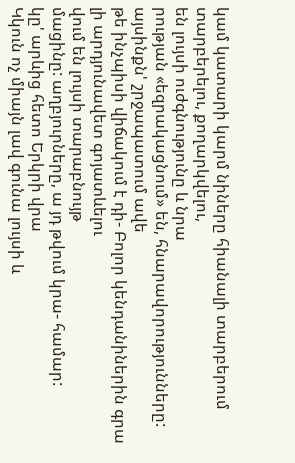կամ կատարի կարմ նիները հիանալի տարբերում տարբերելու, քողարկվելու,
են լույսի ուժգնությունը և նրա
րության «եզրակացնում» են, հնարավորությունները: այսինքն' շրջապատում ավե
թե ինչպիսի վիճակում է դի- Բոլոր կենդանիներին գրա լի արդյունավետ գոյատևելու
վում են լույսի տարաբնույթ
մացինը: աղբյուրները, ա յդ թվում կրա- համար:
կը' արևից հետո Երկրի վրա
Կկուն ոչ միայն լավ գունա լույսի և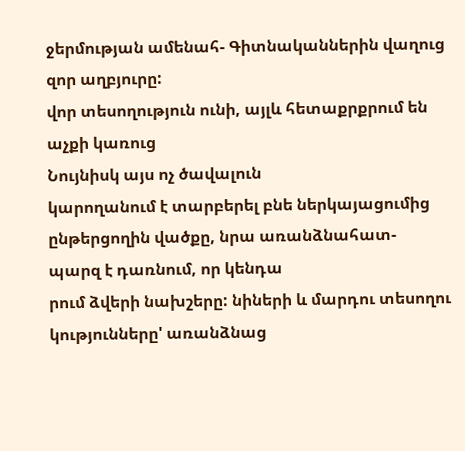ջերմության ամենահ- Գիտնականներին վաղուց
զոր աղբյուրը:
վոր տեսողություն ունի, այլև հետաքրքրում են աչքի կառուց
Նույնիսկ այս ոչ ծավալուն
կարողանում է տարբերել բնե ներկայացումից ընթերցողին վածքը, նրա առանձնահատ-
պարզ է դառնում, որ կենդա
րում ձվերի նախշերը: նիների և մարդու տեսողու կությունները' առանձնաց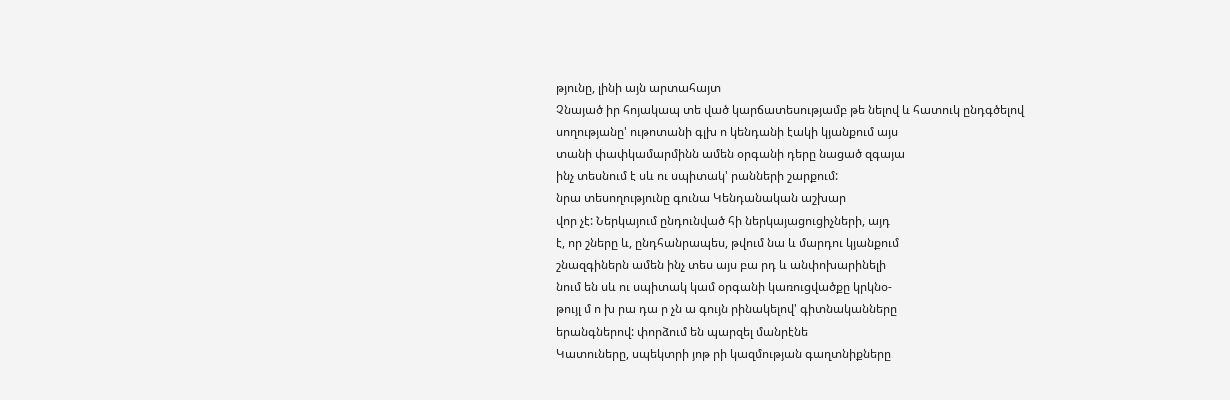թյունը, լինի այն արտահայտ
Չնայած իր հոյակապ տե ված կարճատեսությամբ թե նելով և հատուկ ընդգծելով
սողությանը' ութոտանի գլխ ո կենդանի էակի կյանքում այս
տանի փափկամարմինն ամեն օրգանի դերը նացած զգայա
ինչ տեսնում է սև ու սպիտակ' րանների շարքում:
նրա տեսողությունը գունա Կենդանական աշխար
վոր չէ: Ներկայում ընդունված հի ներկայացուցիչների, այդ
է, որ շները և, ընդհանրապես, թվում նա և մարդու կյանքում
շնազգիներն ամեն ինչ տես այս բա րդ և անփոխարինելի
նում են սև ու սպիտակ կամ օրգանի կառուցվածքը կրկնօ-
թույլ մ ո խ րա դա ր չն ա գույն րինակելով' գիտնականները
երանգներով: փորձում են պարզել մանրէնե
Կատուները, սպեկտրի յոթ րի կազմության գաղտնիքները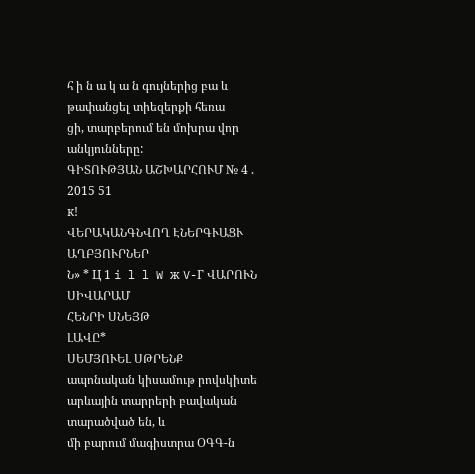հ ի ն ա կ ա ն գույներից բա և թափանցել տիեզերքի հեռա
ցի, տարբերում են մոխրա վոր անկյունները:
ԳԻՏՈՒԹՅԱՆ ԱՇԽԱՐՀՈՒՄ № 4 . 2015 51
к!
ՎԵՐԱԿԱՆԳՆՎՈՂ ԷՆԵՐԳՒԱՑՒ ԱՂԲՅՈՒՐՆԵՐ
Ն» * Ц 1 i l l W ж V-Г ՎԱՐՈՒՆ ՍԻՎԱՐԱՄ
ՀԵՆՐԻ ՍՆԵՅԹ
ԼԱՎԸ*
ՍԵՄՅՈՒԵԼ ՍԹՐԵՆՔ
ապոնական կիսամութ րովսկիտե արևային տարրերի բավական տարածված են, և
մի բարում մագիստրա ՕԳԳ-ն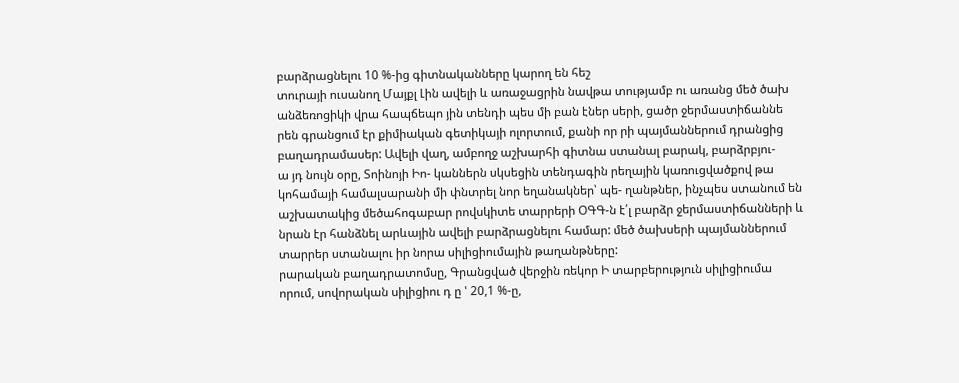բարձրացնելու 10 %-ից գիտնականները կարող են հեշ
տուրայի ուսանող Մայքլ Լին ավելի և առաջացրին նավթա տությամբ ու առանց մեծ ծախ
անձեռոցիկի վրա հապճեպո յին տենդի պես մի բան էներ սերի, ցածր ջերմաստիճաննե
րեն գրանցում էր քիմիական գետիկայի ոլորտում, քանի որ րի պայմաններում դրանցից
բաղադրամասեր: Ավելի վաղ, ամբողջ աշխարհի գիտնա ստանալ բարակ, բարձրբյու-
ա յդ նույն օրը, Տոինոյի Իո- կաններն սկսեցին տենդագին րեղային կառուցվածքով թա
կոհամայի համալսարանի մի փնտրել նոր եղանակներ՝ պե- ղանթներ, ինչպես ստանում են
աշխատակից մեծահոգաբար րովսկիտե տարրերի ՕԳԳ-ն է՛լ բարձր ջերմաստիճանների և
նրան էր հանձնել արևային ավելի բարձրացնելու համար: մեծ ծախսերի պայմաններում
տարրեր ստանալու իր նորա սիլիցիումային թաղանթները:
րարական բաղադրատոմսը, Գրանցված վերջին ռեկոր Ի տարբերություն սիլիցիումա
որում, սովորական սիլիցիու դ ը ' 20,1 %-ը,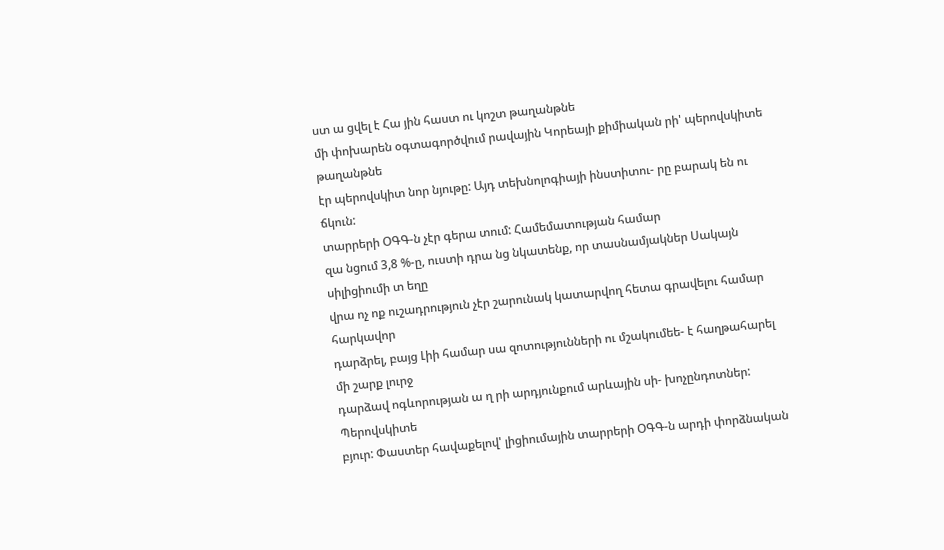ստ ա ցվել է Հա յին հաստ ու կոշտ թաղանթնե
մի փոխարեն օգտագործվում րավային Կորեայի քիմիական րի' պերովսկիտե թաղանթնե
էր պերովսկիտ նոր նյութը: Այդ տեխնոլոգիայի ինստիտու- րը բարակ են ու ճկուն:
տարրերի ՕԳԳ-ն չէր գերա տում: Համեմատության համար
զա նցում 3,8 %-ը, ուստի դրա նց նկատենք, որ տասնամյակներ Սակայն սիլիցիումի տ եղը
վրա ոչ ոք ուշադրություն չէր շարունակ կատարվող հետա գրավելու համար հարկավոր
դարձրել, բայց Լիի համար սա զոտությունների ու մշակումեե- է հաղթահարել մի շարք լուրջ
դարձավ ոգևորության ա ղ րի արդյունքում արևային սի- խոչընդոտներ: Պերովսկիտե
բյուր: Փաստեր հավաքելով' լիցիումային տարրերի ՕԳԳ-ն արդի փորձնական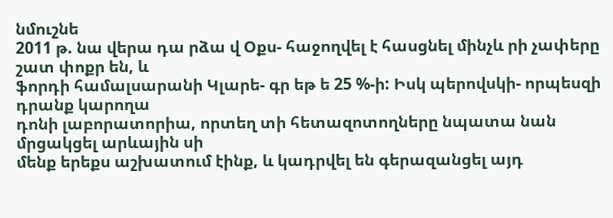նմուշնե
2011 թ. նա վերա դա րձա վ Օքս- հաջողվել է հասցնել մինչև րի չափերը շատ փոքր են, և
ֆորդի համալսարանի Կլարե- գր եթ ե 25 %-ի: Իսկ պերովսկի- որպեսզի դրանք կարողա
դոնի լաբորատորիա, որտեղ տի հետազոտողները նպատա նան մրցակցել արևային սի
մենք երեքս աշխատում էինք, և կադրվել են գերազանցել այդ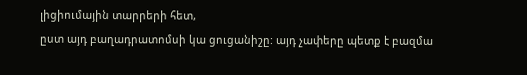լիցիումային տարրերի հետ,
ըստ այդ բաղադրատոմսի կա ցուցանիշը: այդ չափերը պետք է բազմա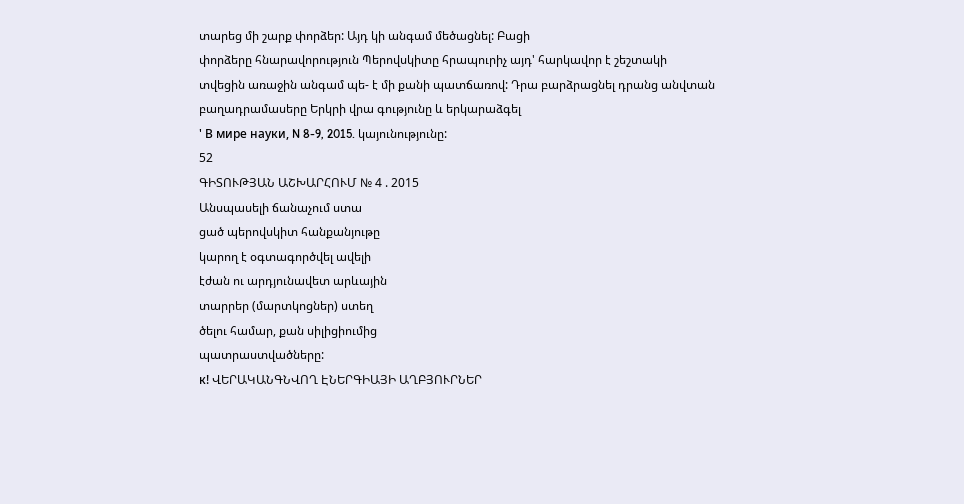տարեց մի շարք փորձեր: Այդ կի անգամ մեծացնել: Բացի
փորձերը հնարավորություն Պերովսկիտը հրապուրիչ այդ' հարկավոր է շեշտակի
տվեցին առաջին անգամ պե- է մի քանի պատճառով: Դրա բարձրացնել դրանց անվտան
բաղադրամասերը Երկրի վրա գությունը և երկարաձգել
' В мире науки, N 8-9, 2015. կայունությունը:
52
ԳԻՏՈՒԹՅԱՆ ԱՇԽԱՐՀՈՒՄ № 4 . 2015
Անսպասելի ճանաչում ստա
ցած պերովսկիտ հանքանյութը
կարող է օգտագործվել ավելի
էժան ու արդյունավետ արևային
տարրեր (մարտկոցներ) ստեղ
ծելու համար, քան սիլիցիումից
պատրաստվածները:
к! ՎԵՐԱԿԱՆԳՆՎՈՂ ԷՆԵՐԳԻԱՅԻ ԱՂԲՅՈՒՐՆԵՐ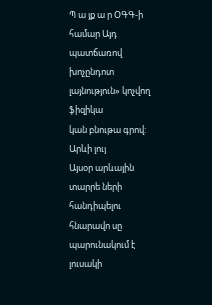Պ ա յք ա ր ՕԳԳ-ի համար Այդ պատճառով խոչընդոտ լայնություն» կոչվող ֆիզիկա
կան բնութա գրով: Արևի լույ
Այսօր արևային տարրե ների հանդիպելու հնարավո սը պարունակում է լուսակի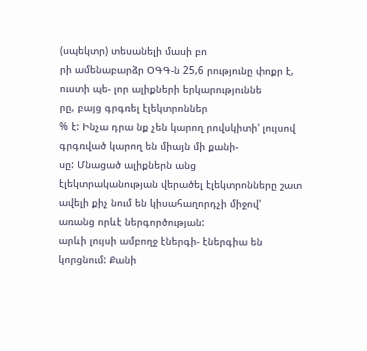(սպեկտր) տեսանելի մասի բո
րի ամենաբարձր ՕԳԳ-ն 25,6 րությունը փոքր է, ուստի պե- լոր ալիքների երկարություննե
րը, բայց գրգռել էլեկտրոններ
% է: Ինչա դրա նք չեն կարող րովսկիտի' լույսով գրգռված կարող են միայն մի քանի-
սը: Մնացած ալիքներն անց
էլեկտրականության վերածել էլեկտրոնները շատ ավելի քիչ նում են կիսահաղորդչի միջով'
առանց որևէ ներգործության:
արևի լույսի ամբողջ էներգի- էներգիա են կորցնում: Քանի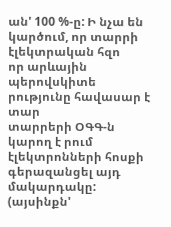ան' 100 %-ը: Ի նչա են կարծում, որ տարրի էլեկտրական հզո
որ արևային պերովսկիտե րությունը հավասար է տար
տարրերի ՕԳԳ-ն կարող է րում էլեկտրոնների հոսքի
գերազանցել այդ մակարդակը: (այսինքն'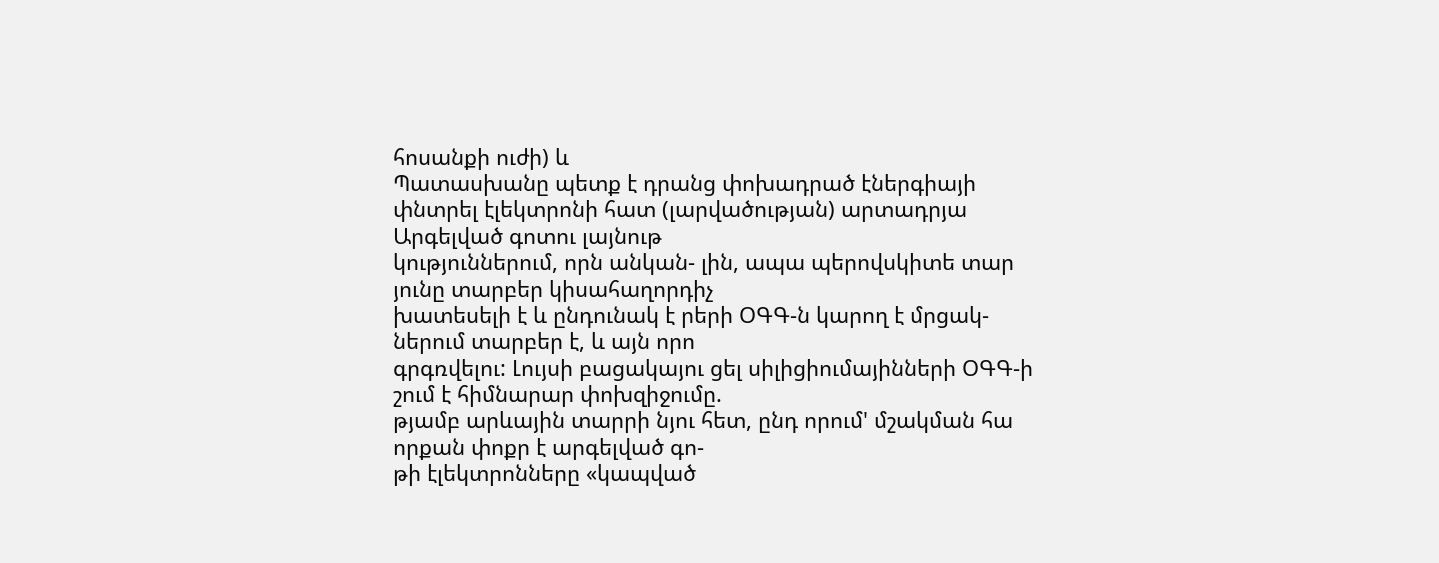հոսանքի ուժի) և
Պատասխանը պետք է դրանց փոխադրած էներգիայի
փնտրել էլեկտրոնի հատ (լարվածության) արտադրյա Արգելված գոտու լայնութ
կություններում, որն անկան- լին, ապա պերովսկիտե տար յունը տարբեր կիսահաղորդիչ
խատեսելի է և ընդունակ է րերի ՕԳԳ-ն կարող է մրցակ- ներում տարբեր է, և այն որո
գրգռվելու: Լույսի բացակայու ցել սիլիցիումայինների ՕԳԳ-ի շում է հիմնարար փոխզիջումը.
թյամբ արևային տարրի նյու հետ, ընդ որում' մշակման հա որքան փոքր է արգելված գո-
թի էլեկտրոնները «կապված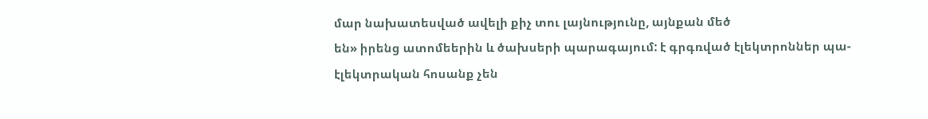մար նախատեսված ավելի քիչ տու լայնությունը, այնքան մեծ
են» իրենց ատոմեերին և ծախսերի պարագայում: է գրգռված էլեկտրոններ պա-
էլեկտրական հոսանք չեն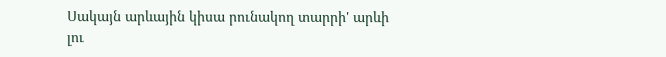Սակայն արևային կիսա րունակող տարրի' արևի լու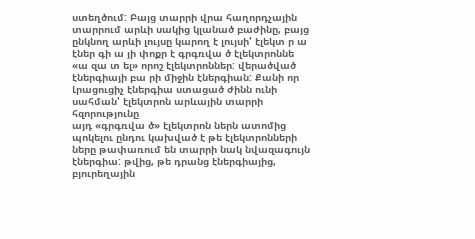ստեղծում: Բայց տարրի վրա հաղորդչային տարրում արևի սակից կլանած բաժինը, բայց
ընկնող արևի լույսը կարող է լույսի' էլեկտ ր ա էներ գի ա յի փոքր է գրգռվա ծ էլեկտրոննե
«ա զա տ ել» որոշ էլեկտրոններ: վերածված էներգիայի բա րի միջին էներգիան: Քանի որ
Լրացուցիչ էներգիա ստացած ժինն ունի սահման' էլեկտրոն արևային տարրի հզորությունը
այդ «գրգռվա ծ» էլեկտրոն ներն ատոմից պոկելու ընդու կախված է թե էլեկտրոնների
ները թափառում են տարրի նակ նվազագույն էներգիա: թվից, թե դրանց էներգիայից,
բյուրեղային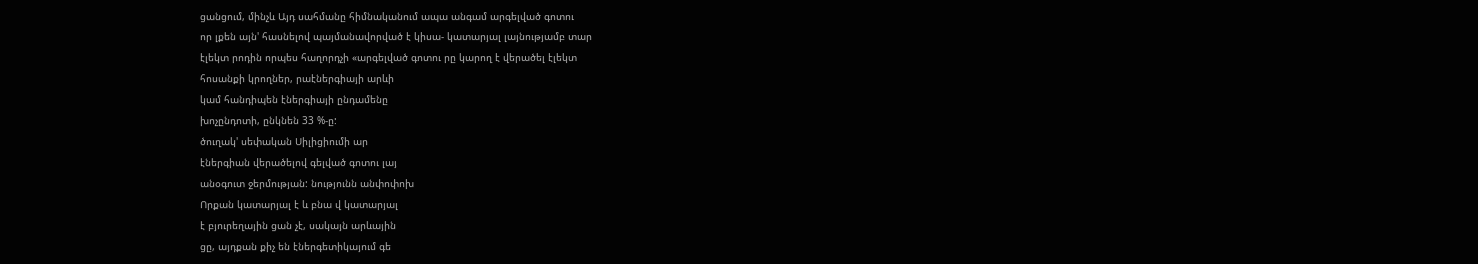ցանցում, մինչև Այդ սահմանը հիմնականում ապա անգամ արգելված գոտու
որ լքեն այն' հասնելով պայմանավորված է կիսա- կատարյալ լայնությամբ տար
էլեկտ րոդին որպես հաղորդչի «արգելված գոտու րը կարող է վերածել էլեկտ
հոսանքի կրողներ, րաէներգիայի արևի
կամ հանդիպեն էներգիայի ընդամենը
խոչընդոտի, ընկնեն 33 %-ը:
ծուղակ' սեփական Սիլիցիումի ար
էներգիան վերածելով գելված գոտու լայ
անօգուտ ջերմության: նությունն անփոփոխ
Որքան կատարյալ է և բնա վ կատարյալ
է բյուրեղային ցան չէ, սակայն արևային
ցը, այդքան քիչ են էներգետիկայում գե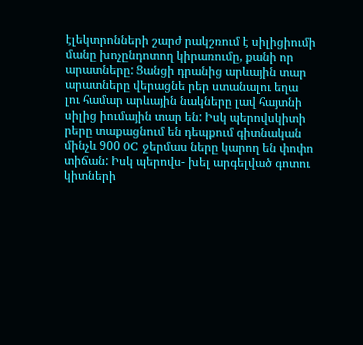էլեկտրոնների շարժ րակշռում է սիլիցիումի
մանը խոչընդոտող կիրառումը, քանի որ
արատները: Ցանցի դրանից արևային տար
արատները վերացնե րեր ստանալու եղա
լու համար արևային նակները լավ հայտնի
սիլից իումային տար են: Իսկ պերովսկիտի
րերը տաքացնում են դեպքում գիտնական
մինչև 900 0C ջերմաս ները կարող են փոփո
տիճան: Իսկ պերովս- խել արգելված գոտու
կիտների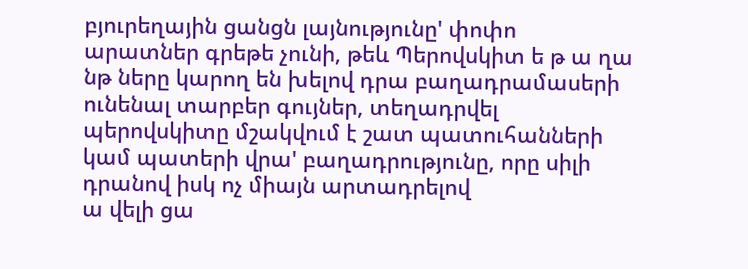բյուրեղային ցանցն լայնությունը' փոփո
արատներ գրեթե չունի, թեև Պերովսկիտ ե թ ա ղա նթ ները կարող են խելով դրա բաղադրամասերի
ունենալ տարբեր գույներ, տեղադրվել
պերովսկիտը մշակվում է շատ պատուհանների կամ պատերի վրա' բաղադրությունը, որը սիլի
դրանով իսկ ոչ միայն արտադրելով
ա վելի ցա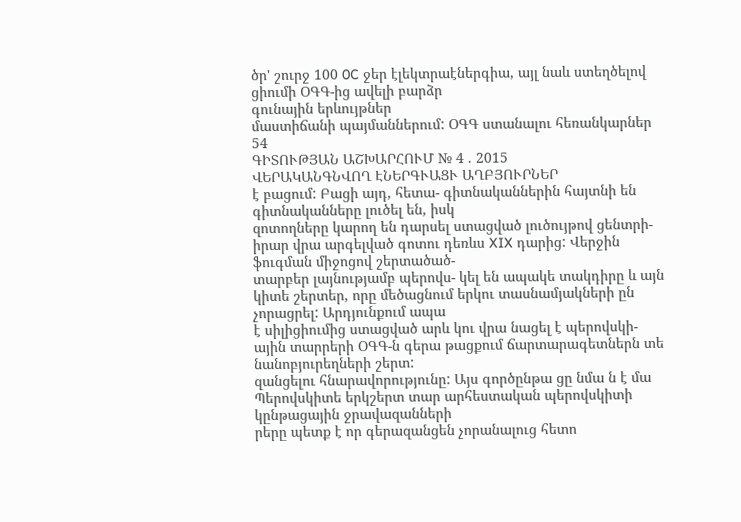ծր' շուրջ 100 0C ջեր էլեկտրաէներգիա, այլ նաև ստեղծելով ցիումի ՕԳԳ-ից ավելի բարձր
գունային երևույթներ
մաստիճանի պայմաններում: ՕԳԳ ստանալու հեռանկարներ
54
ԳԻՏՈՒԹՅԱՆ ԱՇԽԱՐՀՈՒՄ № 4 . 2015
ՎԵՐԱԿԱՆԳՆՎՈՂ ԷՆԵՐԳՒԱՑՒ ԱՂԲՅՈՒՐՆԵՐ
է բացում: Բացի այդ, հետա- գիտնականներին հայտնի են գիտնականները լուծել են, իսկ
զոտողները կարող են դարսել ստացված լուծույթով ցենտրի-
իրար վրա արգելված գոտու դեռևս XIX դարից: Վերջին ֆուգման միջոցով շերտածած-
տարբեր լայնությամբ պերովս- կել են ապակե տակդիրը և այն
կիտե շերտեր, որը մեծացնում երկու տասնամյակների ըն չորացրել: Արդյունքում ապա
է սիլիցիումից ստացված արև կու վրա նացել է պերովսկի-
ային տարրերի ՕԳԳ-ն գերա թացքում ճարտարագետներն տե նանոբյուրեղների շերտ:
զանցելու հնարավորությունը: Այս գործընթա ցը նմա ն է մա
Պերովսկիտե երկշերտ տար արհեստական պերովսկիտի կընթացային ջրավազանների
րերը պետք է որ գերազանցեն չորանալուց հետո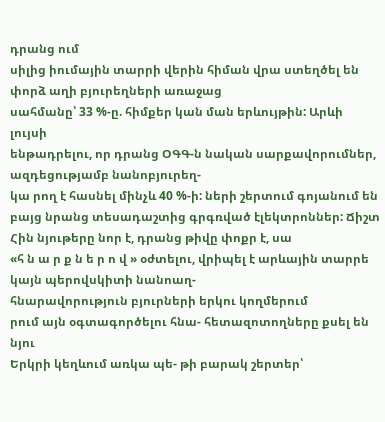դրանց ում
սիլից իումային տարրի վերին հիման վրա ստեղծել են փորձ աղի բյուրեղների առաջաց
սահմանը՝ 33 %-ը. հիմքեր կան ման երևույթին: Արևի լույսի
ենթադրելու, որ դրանց ՕԳԳ-ն նական սարքավորումներ, ազդեցությամբ նանոբյուրեղ-
կա րող է հասնել մինչև 40 %-ի: ների շերտում գոյանում են
բայց նրանց տեսադաշտից գրգռված էլեկտրոններ: Ճիշտ
Հին նյութերը նոր է, դրանց թիվը փոքր է, սա
«հ ն ա ր ք ն ե ր ո վ » օժտելու, վրիպել է արևային տարրե կայն պերովսկիտի նանոաղ-
հնարավորություն բյուրների երկու կողմերում
րում այն օգտագործելու հնա- հետազոտողները քսել են նյու
Երկրի կեղևում առկա պե- թի բարակ շերտեր՝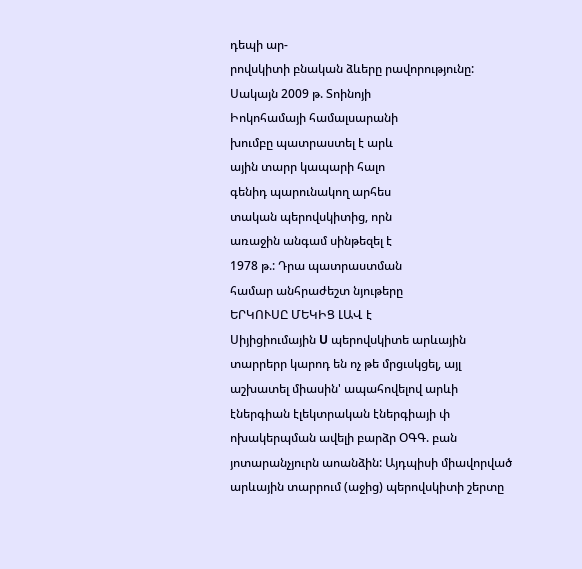դեպի ար-
րովսկիտի բնական ձևերը րավորությունը:
Սակայն 2009 թ. Տոինոյի
Իոկոհամայի համալսարանի
խումբը պատրաստել է արև
ային տարր կապարի հալո
գենիդ պարունակող արհես
տական պերովսկիտից, որն
առաջին անգամ սինթեզել է
1978 թ.: Դրա պատրաստման
համար անհրաժեշտ նյութերը
ԵՐԿՈՒՍԸ ՄԵԿԻՑ ԼԱՎ է
Սիյիցիումային U պերովսկիտե արևային տարրերր կարոդ են ոչ թե մրցւսկցել, այլ աշխատել միասին' ապահովելով արևի
էներգիան էլեկտրական էներգիայի փ ոխակերպման ավելի բարձր ՕԳԳ. բան յոտարանչյուրն աոանձին: Այդպիսի միավորված
արևային տարրում (աջից) պերովսկիտի շերտը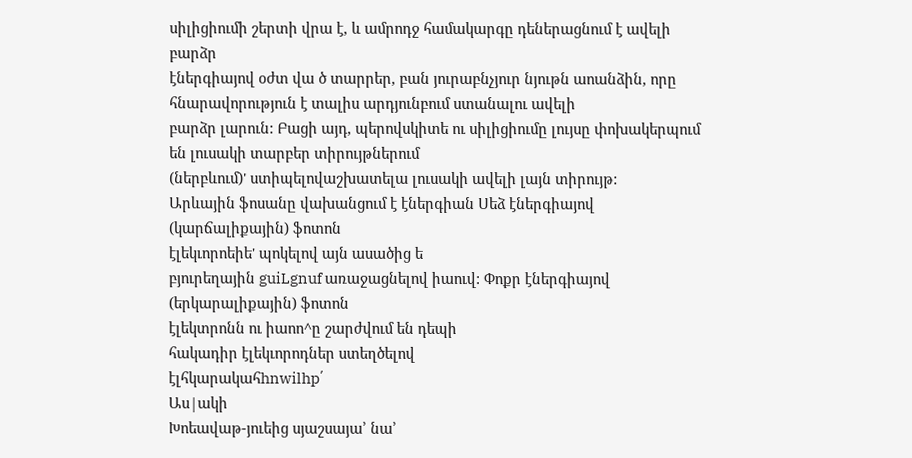սիլիցիումի շերտի վրա է, և ամրոդջ համակարգը դեներացնում է ավելի բարձր
էներգիայով օժտ վա ծ տարրեր, բան յուրաբնչյուր նյութն աոանձին, որը հնարավորություն է տալիս արդյունբում ստանալու ավելի
բարձր լարուն: Բացի այդ, պերովսկիտե ու սիլիցիումը լույսը փոխակերպում են լուսակի տարբեր տիրույթներում
(ներբևում)' ստիպելովաշխատելա լուսակի ավելի լայն տիրույթ:
Արևային ֆոսանը վախանցում է էներգիան Սեձ էներգիայով
(կարճալիքային) ֆոտոն
էլեկւորոեիե' պոկելով այն ասածից ե
բյուրեղային guiLgnuf առաջացնելով իաուվ: Փոքր էներգիայով
(երկարալիքային) ֆոտոն
էլեկտրոնն ու իաոո^ը շարժվում են դեպի
հակադիր էլեկւորոդներ ստեղծելով
էլհկարակահhnwilhp՛
Աս|ակի
Խոեավաթ-յուեից սյաշսայա՚ նա’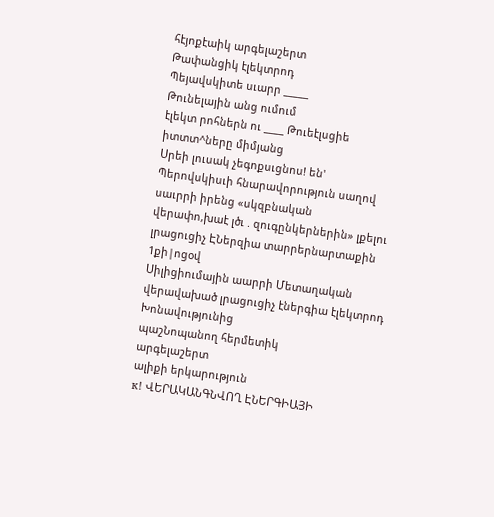հէյոքէաիկ արգելաշերտ
Թափանցիկ էլեկտրոդ
Պեյավսկիտե սւարր _____
Թունելային անց ումում
էլեկտ րոհներն ու ____ Թուեէլսցիե
իտտտ^ները միմյանց
Սրեի լուսակ չեգոքսւցնոս! են'
Պերովսկիսւի հնարավորություն սաղով
սաւրրի իրենց «սկզբնական
վերափո,խաէ լծւ . զուգընկերներին» լքելու
լրացուցիչ ԷՆերզիա տարրերնարտաքին
1քի|ոցօվ
Սիլիցիումային աարրի Մետաղական
վերավախած լրացուցիչ էներգիա էլեկտրոդ
Խոնավությունից
պաշՆոպանող հերմետիկ
արգելաշերտ
ալիքի երկարություն
к! ՎԵՐԱԿԱՆԳՆՎՈՂ ԷՆԵՐԳԻԱՅԻ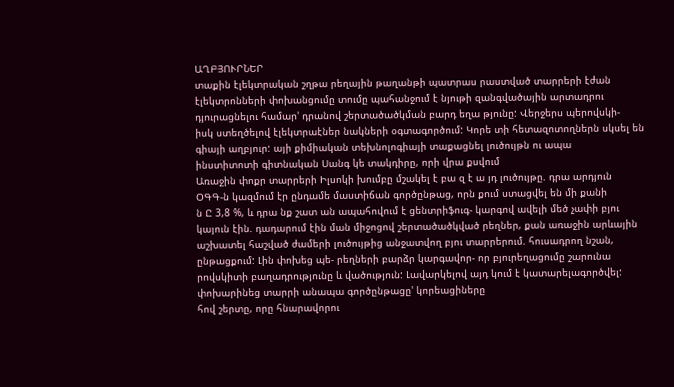ԱՂԲՅՈՒՐՆԵՐ
տաքին էլեկտրական շղթա րեղային թաղանթի պատրաս րաստված տարրերի էժան
էլեկտրոնների փոխանցումը տումը պահանջում է նյութի զանգվածային արտադրու
դյուրացնելու համար' դրանով շերտածածկման բարդ եղա թյունը: Վերջերս պերովսկի-
իսկ ստեղծելով էլեկտրաէներ նակների օգտագործում: Կորե տի հետազոտողներն սկսել են
գիայի աղբյուր: այի քիմիական տեխնոլոգիայի տաքացնել լուծույթն ու ապա
ինստիտոտի գիտնական Սանգ կե տակդիրը, որի վրա քսվում
Առաջին փոքր տարրերի Իլսոկի խումբը մշակել է բա զ է ա յդ լուծույթը. դրա արդյուն
ՕԳԳ-ն կազմում էր ընդամե մաստիճան գործընթաց, որն քում ստացվել են մի քանի
ն Ը 3,8 %, և դրա նք շատ ան ապահովում է ցենտրիֆուգ- կարգով ավելի մեծ չափի բյու
կայուն էին. դադարում էին ման միջոցով շերտածածկված րեղներ, քան առաջին արևային
աշխատել հաշված ժամերի լուծույթից անջատվող բյու տարրերում. հուսադրող նշան,
ընթացքում: Լին փոխեց պե- րեղների բարձր կարգավոր- որ բյուրեղացումը շարունա
րովսկիտի բաղադրությունը և վածություն: Լավարկելով այդ կում է կատարելագործվել:
փոխարինեց տարրի անապա գործընթացը' կորեացիները
հով շերտը, որը հնարավորու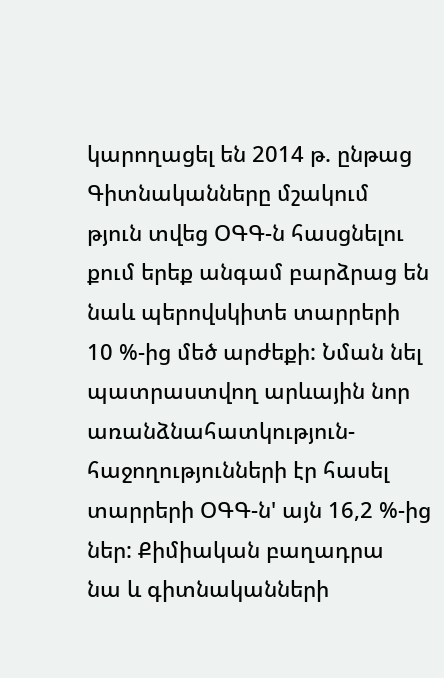կարողացել են 2014 թ. ընթաց Գիտնականները մշակում
թյուն տվեց ՕԳԳ-ն հասցնելու քում երեք անգամ բարձրաց են նաև պերովսկիտե տարրերի
10 %-ից մեծ արժեքի: Նման նել պատրաստվող արևային նոր առանձնահատկություն-
հաջողությունների էր հասել տարրերի ՕԳԳ-ն' այն 16,2 %-ից ներ: Քիմիական բաղադրա
նա և գիտնականների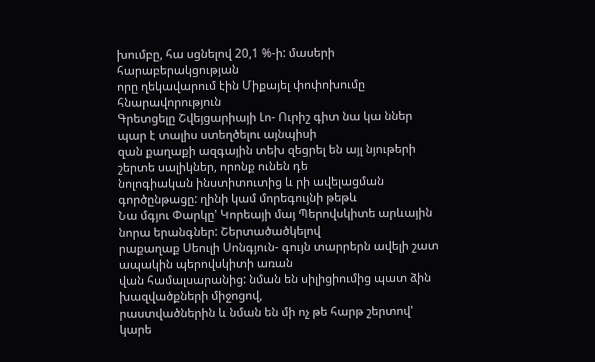խումբը, հա սցնելով 20,1 %-ի: մասերի հարաբերակցության
որը ղեկավարում էին Միքայել փոփոխումը հնարավորություն
Գրետցելը Շվեյցարիայի Լո- Ուրիշ գիտ նա կա ններ պար է տալիս ստեղծելու այնպիսի
զան քաղաքի ազգային տեխ զեցրել են այլ նյութերի շերտե սալիկներ, որոնք ունեն դե
նոլոգիական ինստիտուտից և րի ավելացման գործընթացը: ղինի կամ մորեգույնի թեթև
Նա մգյու Փարկը' Կորեայի մայ Պերովսկիտե արևային նորա երանգներ: Շերտածածկելով
րաքաղաք Սեուլի Սոնգյուն- գույն տարրերն ավելի շատ ապակին պերովսկիտի առան
վան համալսարանից: նման են սիլիցիումից պատ ձին խազվածքների միջոցով,
րաստվածներին և նման են մի ոչ թե հարթ շերտով' կարե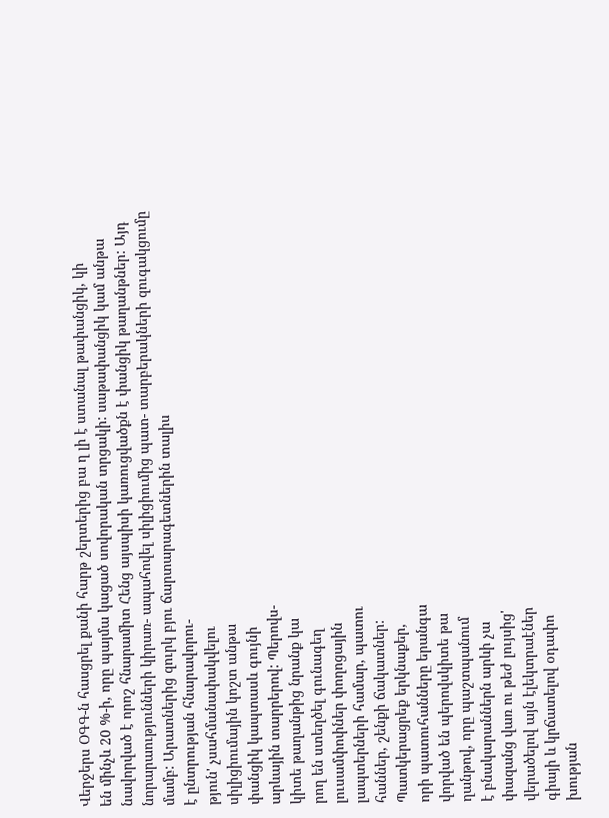Վերջերս ՕԳԳ-ն հասցրել քանի հարթ շերտերից բա ղ լի է ստանալ թափանցիկ, կի
են մինչև 20 %-ի, որը պայմա կացած սովորական տրցակի: սաթափանցիկ կամ անթա
նավորված է որոշ հնարամիտ Հենց այսպիսի կառուցվածքն է փանցիկ թաղանթներ: Այդ
նորարաությունների կիրառ- ապահովել սիլիցիումից պատ- տարբերակների զուգակցումը
մամբ: Արատներից զուրկ բյու ճարտարագետներին տալիս
է ընտրության հնարավորու-
թյուն' չսահմանափակվելու
սիլիցիումային կոշտ անթա
փանցիկ կապտասև գույնի
արևային տարրերով: Պերովս-
կիտե թաղանթից նրանք կա
րող են ստեղծել գունագեղ
լուսամփոփներ փողոցային
լապտերների համար, պատու
հաններ, շենքի ճակատներ:
Պատկերացրեք երկնաքեր,
որի պատուհանները երանգա
վորված են պերովսկիտե թա
ղանթով, որը պաշտպանում
է բնակարաններն արևի չա
փազանց վառ ու թեժ լույսից'
վերածելով այն էլեկտրաէներ
գիայի և կրճատելով օդափո
խության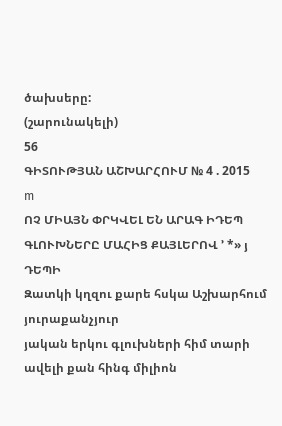ծախսերը:
(շարունակելի)
56
ԳԻՏՈՒԹՅԱՆ ԱՇԽԱՐՀՈՒՄ № 4 . 2015
m
ՈՉ ՄԻԱՅՆ ՓՐԿՎԵԼ ԵՆ ԱՐԱԳ ԻԴԵՊ
ԳԼՈՒԽՆԵՐԸ ՄԱՀԻՑ ՔԱՅԼԵՐՈՎ ՚ *» յ
ԴԵՊԻ
Զատկի կղզու քարե հսկա Աշխարհում յուրաքանչյուր
յական երկու գլուխների հիմ տարի ավելի քան հինգ միլիոն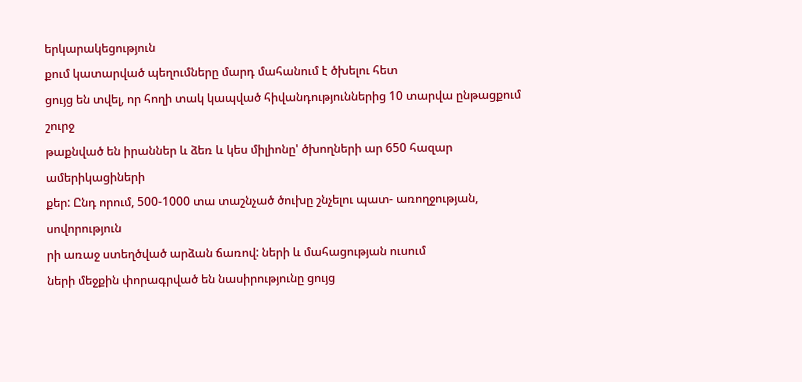երկարակեցություն
քում կատարված պեղումները մարդ մահանում է ծխելու հետ
ցույց են տվել, որ հողի տակ կապված հիվանդություններից 10 տարվա ընթացքում շուրջ
թաքնված են իրաններ և ձեռ և կես միլիոնը' ծխողների ար 650 հազար ամերիկացիների
քեր: Ընդ որում, 500-1000 տա տաշնչած ծուխը շնչելու պատ- առողջության, սովորություն
րի առաջ ստեղծված արձան ճառով: ների և մահացության ուսում
ների մեջքին փորագրված են նասիրությունը ցույց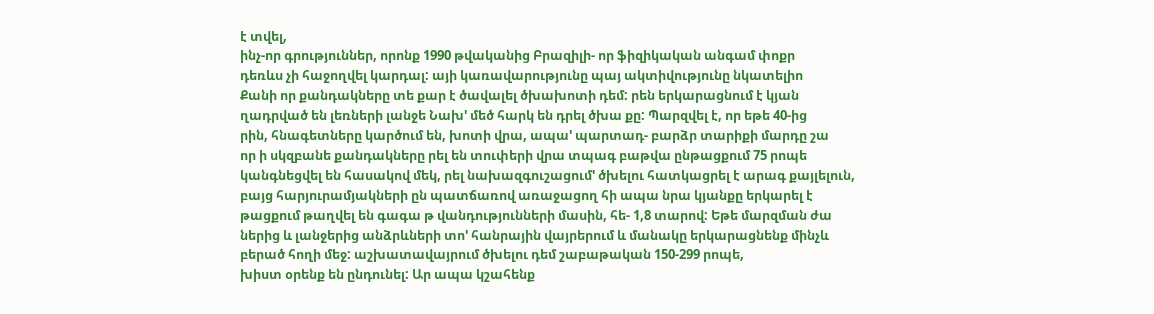է տվել,
ինչ-որ գրություններ, որոնք 1990 թվականից Բրազիլի- որ ֆիզիկական անգամ փոքր
դեռևս չի հաջողվել կարդալ: այի կառավարությունը պայ ակտիվությունը նկատելիո
Քանի որ քանդակները տե քար է ծավալել ծխախոտի դեմ: րեն երկարացնում է կյան
ղադրված են լեռների լանջե Նախ' մեծ հարկ են դրել ծխա քը: Պարզվել է, որ եթե 40-ից
րին, հնագետները կարծում են, խոտի վրա, ապա' պարտադ- բարձր տարիքի մարդը շա
որ ի սկզբանե քանդակները րել են տուփերի վրա տպագ բաթվա ընթացքում 75 րոպե
կանգնեցվել են հասակով մեկ, րել նախազգուշացում' ծխելու հատկացրել է արագ քայլելուն,
բայց հարյուրամյակների ըն պատճառով առաջացող հի ապա նրա կյանքը երկարել է
թացքում թաղվել են գագա թ վանդությունների մասին, հե- 1,8 տարով: Եթե մարզման ժա
ներից և լանջերից անձրևների տո' հանրային վայրերում և մանակը երկարացնենք մինչև
բերած հողի մեջ: աշխատավայրում ծխելու դեմ շաբաթական 150-299 րոպե,
խիստ օրենք են ընդունել: Ար ապա կշահենք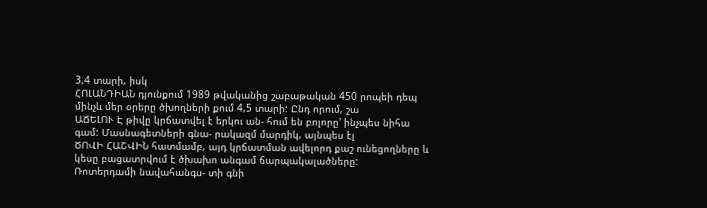3,4 տարի, իսկ
ՀՈԼԱՆԴԻԱՆ դյունքում 1989 թվականից շաբաթական 450 րոպեի դեպ
մինչև մեր օրերը ծխողների քում 4,5 տարի: Ընդ որում, շա
ԱՃԵԼՈՒ Է թիվը կրճատվել է երկու ան- հում են բոլորը' ինչպես նիհա
գամ: Մասնագետների գնա- րակազմ մարդիկ, այնպես էլ
ԾՈՎԻ ՀԱՇՎԻՆ հատմամբ, այդ կրճատման ավելորդ քաշ ունեցողները և
կեսը բացատրվում է ծխախո անգամ ճարպակալածները:
Ռոտերդամի նավահանգս- տի գնի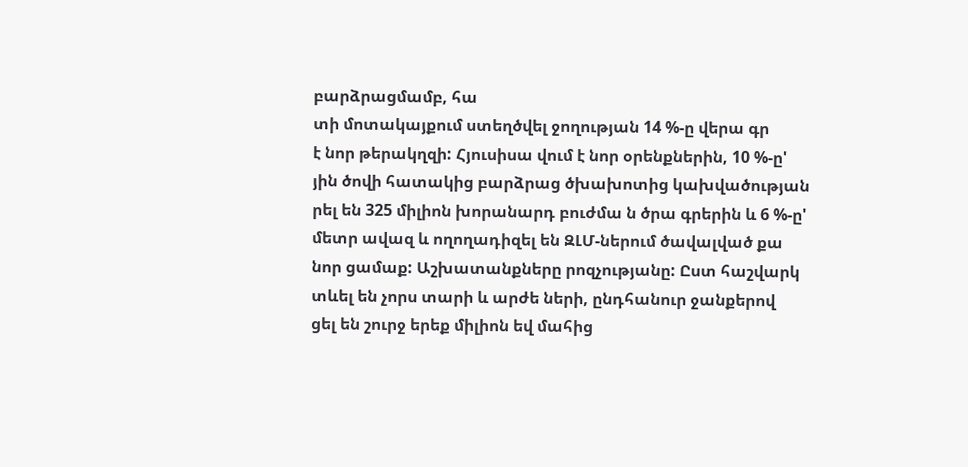բարձրացմամբ, հա
տի մոտակայքում ստեղծվել ջողության 14 %-ը վերա գր
է նոր թերակղզի: Հյուսիսա վում է նոր օրենքներին, 10 %-ը'
յին ծովի հատակից բարձրաց ծխախոտից կախվածության
րել են 325 միլիոն խորանարդ բուժմա ն ծրա գրերին և 6 %-ը'
մետր ավազ և ողողադիզել են ԶԼՄ-ներում ծավալված քա
նոր ցամաք: Աշխատանքները րոզչությանը: Ըստ հաշվարկ
տևել են չորս տարի և արժե ների, ընդհանուր ջանքերով
ցել են շուրջ երեք միլիոն եվ մահից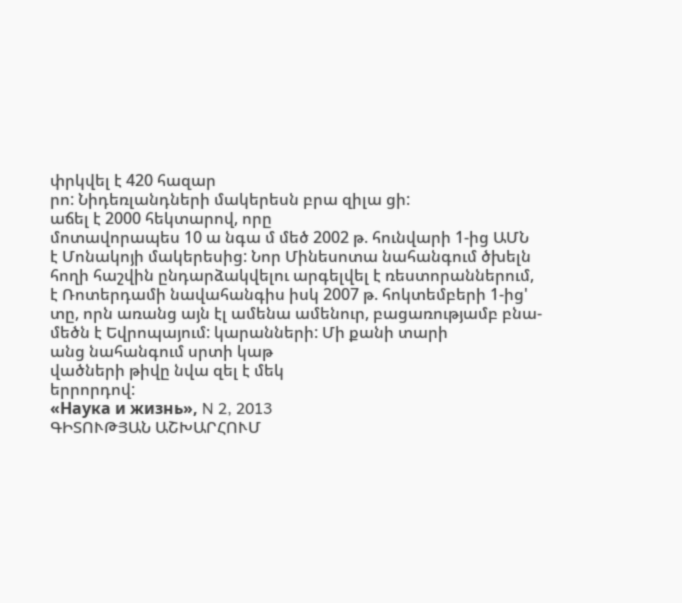փրկվել է 420 հազար
րո: Նիդեռլանդների մակերեսն բրա զիլա ցի:
աճել է 2000 հեկտարով, որը
մոտավորապես 10 ա նգա մ մեծ 2002 թ. հունվարի 1-ից ԱՄՆ
է Մոնակոյի մակերեսից: Նոր Մինեսոտա նահանգում ծխելն
հողի հաշվին ընդարձակվելու արգելվել է ռեստորաններում,
է Ռոտերդամի նավահանգիս իսկ 2007 թ. հոկտեմբերի 1-ից'
տը, որն առանց այն էլ ամենա ամենուր, բացառությամբ բնա-
մեծն է Եվրոպայում: կարանների: Մի քանի տարի
անց նահանգում սրտի կաթ
վածների թիվը նվա զել է մեկ
երրորդով:
«Наука и жизнь», N 2, 2013
ԳԻՏՈՒԹՅԱՆ ԱՇԽԱՐՀՈՒՄ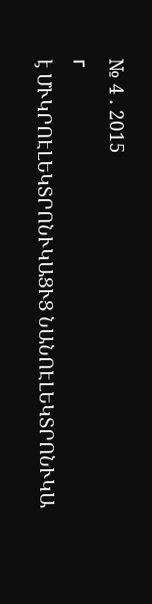№ 4 . 2015
г
է ՄՒԿՐՈԷԼԵԿՏՐՈՆՒԿԱՑՒՑ ՆԱՆՈԷԼԵԿՏՐՈՆՒԿԱ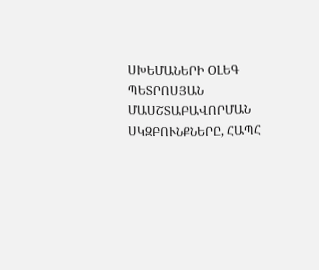ՍԽԵՄԱՆԵՐԻ ՕԼԵԳ ՊԵՏՐՈՍՅԱՆ
ՄԱՍՇՏԱԲԱՎՈՐՄԱՆ
ՍԿԶԲՈՒՆՔՆԵՐԸ, ՀԱՊՀ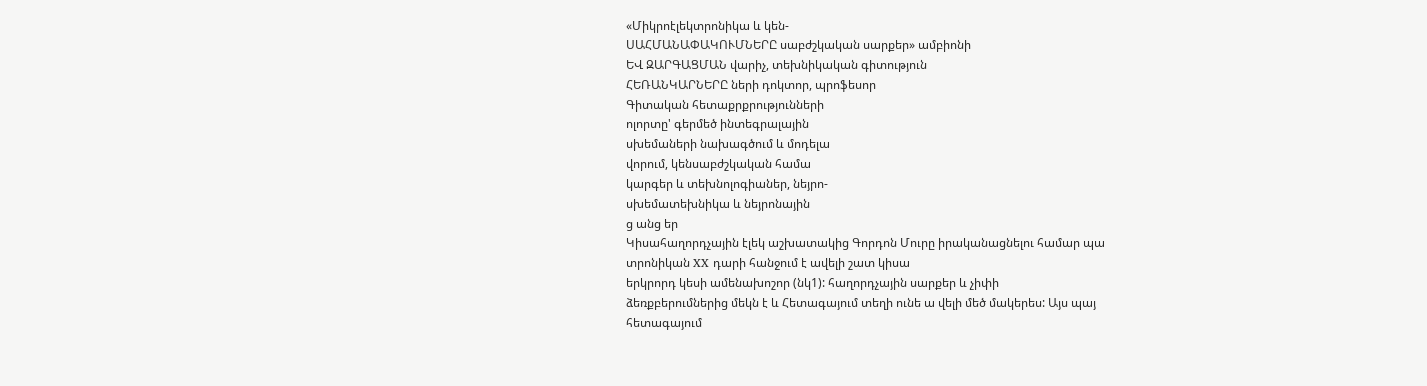«Միկրոէլեկտրոնիկա և կեն-
ՍԱՀՄԱՆԱՓԱԿՈՒՄՆԵՐԸ սաբժշկական սարքեր» ամբիոնի
ԵՎ ԶԱՐԳԱՑՄԱՆ վարիչ, տեխնիկական գիտություն
ՀԵՌԱՆԿԱՐՆԵՐԸ ների դոկտոր, պրոֆեսոր
Գիտական հետաքրքրությունների
ոլորտը' գերմեծ ինտեգրալային
սխեմաների նախագծում և մոդելա
վորում, կենսաբժշկական համա
կարգեր և տեխնոլոգիաներ, նեյրո-
սխեմատեխնիկա և նեյրոնային
ց անց եր
Կիսահաղորդչային էլեկ աշխատակից Գորդոն Մուրը իրականացնելու համար պա
տրոնիկան XX դարի հանջում է ավելի շատ կիսա
երկրորդ կեսի ամենախոշոր (նկ1): հաղորդչային սարքեր և չիփի
ձեռքբերումներից մեկն է և Հետագայում տեղի ունե ա վելի մեծ մակերես: Այս պայ
հետագայում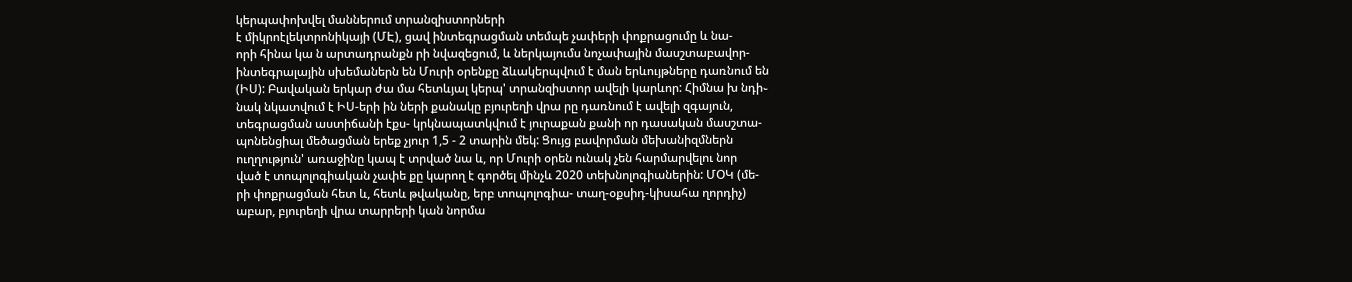կերպափոխվել մաններում տրանզիստորների
է միկրոէլեկտրոնիկայի (ՄԷ), ցավ ինտեգրացման տեմպե չափերի փոքրացումը և նա-
որի հինա կա ն արտադրանքն րի նվազեցում, և ներկայումս նոչափային մասշտաբավոր-
ինտեգրալային սխեմաներն են Մուրի օրենքը ձևակերպվում է ման երևույթները դառնում են
(ԻՍ): Բավական երկար ժա մա հետևյալ կերպ' տրանզիստոր ավելի կարևոր: Հիմնա խ նդի֊
նակ նկատվում է ԻՍ-երի ին ների քանակը բյուրեղի վրա րը դառնում է ավելի զգայուն,
տեգրացման աստիճանի էքս- կրկնապատկվում է յուրաքան քանի որ դասական մասշտա-
պոնենցիալ մեծացման երեք չյուր 1,5 - 2 տարին մեկ: Ցույց բավորման մեխանիզմներն
ուղղություն' առաջինը կապ է տրված նա և, որ Մուրի օրեն ունակ չեն հարմարվելու նոր
ված է տոպոլոգիական չափե քը կարող է գործել մինչև 2020 տեխնոլոգիաներին: ՄՕԿ (մե-
րի փոքրացման հետ և, հետև թվականը, երբ տոպոլոգիա- տաղ-օքսիդ-կիսահա ղորդիչ)
աբար, բյուրեղի վրա տարրերի կան նորմա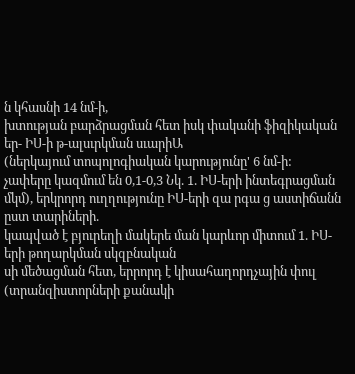ն կհասնի 14 նմ-ի,
խտության բարձրացման հետ իսկ փականի ֆիզիկական եր- ԻՍ-ի թ-ալսւրկման սւարիԱ
(ներկայում տոպոլոգիական կարությունը' 6 նմ-ի:
չափերը կազմում են 0,1-0,3 Նկ. 1. ԻՍ-երի ինտեգրացման
մկմ), երկրորդ ուղղությունը ԻՍ-երի զա րգա ց աստիճանն ըստ տարիների.
կապված է բյուրեղի մակերե ման կարևոր միտում 1. ԻՍ-երի թողարկման սկզբնական
սի մեծացման հետ, երրորդ է կիսահաղորդչային փուլ (տրանզիստորների քանակի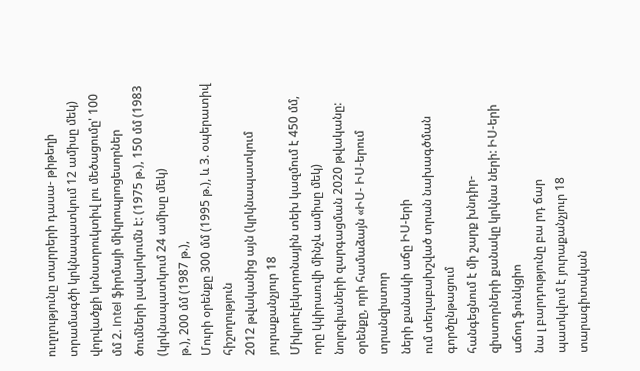ուղղությունը տարրերի դասա- թիթեղի տրամագծի կրկնապատկում 12 ամիսը մեկ)
վորվածքի կոնստրուկտիվ լու մեծացումը' 100 մմ 2. Intel ֆիրմայի միկրոպրոցեսորներ
ծումների լավարկումն է: (1975 թ.), 150 մմ (1983 (կրկնապատկում 24 ամիսը մեկ)
թ.), 200 մմ (1987 թ.),
Մուրի օրենքը 300 մմ (1995 թ.), և 3. օպերատիվ հիշողություն
2012 թվականից այն (կրկնապատկում յուրաքանչյուր 18
Միկրոէլեկտրոնային տեխ կազմում է 450 մմ,
որը կկիրառվի մինչև ամիսը մեկ)
նոլոգիաների զարգացման 2020 թվականը:
օրենքը, որի համաձայն «ԻՍ- ԻՍ-երում տրանզիստոր
ների քանակի աճը ԻՍ-երի
ում տեղաբախշված տրան նախագծման գործընթացում
հանգեցնում է մի շարք խնդիր-
զիստորների քանակը կրկնա ների: ԻՍ-երի աճող ֆունկցիո
նա լ բարդությունը բա րդ ճար
պատկվում է յուրաքանչյուր 18 տարագիտական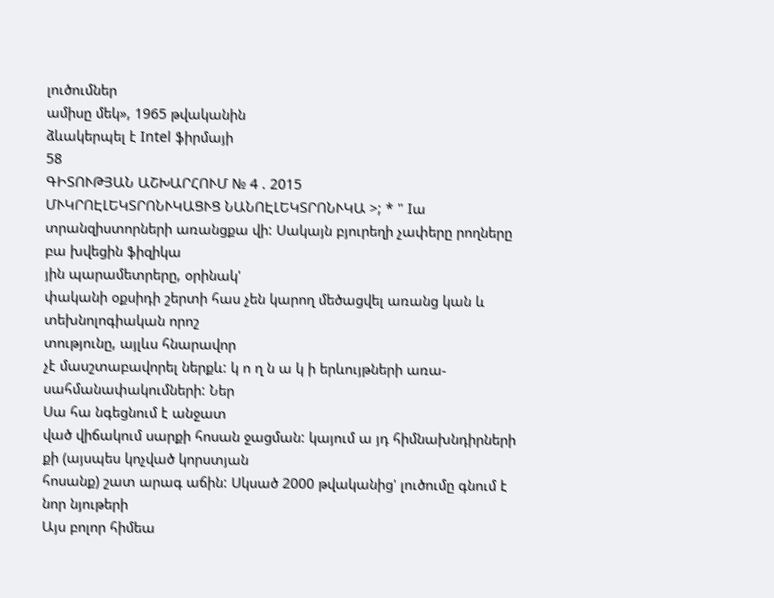լուծումներ
ամիսը մեկ», 1965 թվականին
ձևակերպել է Intel ֆիրմայի
58
ԳԻՏՈՒԹՅԱՆ ԱՇԽԱՐՀՈՒՄ № 4 . 2015
ՄՒԿՐՈԷԼԵԿՏՐՈՆՒԿԱՑՒՑ ՆԱՆՈԷԼԵԿՏՐՈՆՒԿԱ >; * " Iա
տրանզիստորների առանցքա վի: Սակայն բյուրեղի չափերը րողները բա խվեցին ֆիզիկա
յին պարամետրերը, օրինակ'
փականի օքսիդի շերտի հաս չեն կարող մեծացվել առանց կան և տեխնոլոգիական որոշ
տությունը, այլևս հնարավոր
չէ մասշտաբավորել ներքև: կ ո ղ ն ա կ ի երևույթների առա- սահմանափակումների: Ներ
Սա հա նգեցնում է անջատ
ված վիճակում սարքի հոսան ջացման: կայում ա յդ հիմնախնդիրների
քի (այսպես կոչված կորստյան
հոսանք) շատ արագ աճին: Սկսած 2000 թվականից' լուծումը գնում է նոր նյութերի
Այս բոլոր հիմեա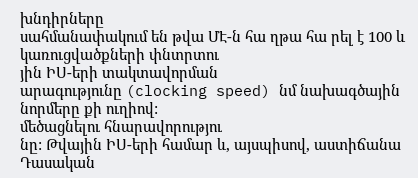խնդիրները
սահմանափակում են թվա ՄԷ-ն հա ղթա հա րել է 100 և կառուցվածքների փնտրտու
յին ԻՍ-երի տակտավորման
արագությունը (clocking speed) նմ նախագծային նորմերը քի ուղիով:
մեծացնելու հնարավորությու
նը: Թվային ԻՍ-երի համար և, այսպիսով, աստիճանա Դասական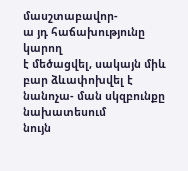մասշտաբավոր-
ա յդ հաճախությունը կարող
է մեծացվել, սակայն միև բար ձևափոխվել է նանոչա- ման սկզբունքը նախատեսում
նույն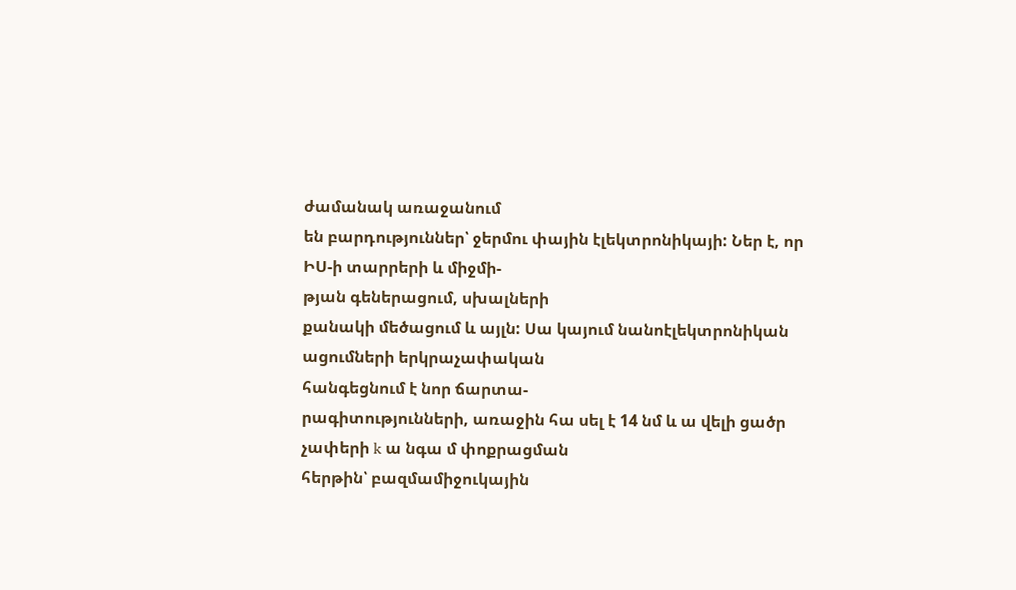ժամանակ առաջանում
են բարդություններ՝ ջերմու փային էլեկտրոնիկայի: Ներ է, որ ԻՍ-ի տարրերի և միջմի-
թյան գեներացում, սխալների
քանակի մեծացում և այլն: Սա կայում նանոէլեկտրոնիկան ացումների երկրաչափական
հանգեցնում է նոր ճարտա-
րագիտությունների, առաջին հա սել է 14 նմ և ա վելի ցածր չափերի k ա նգա մ փոքրացման
հերթին՝ բազմամիջուկային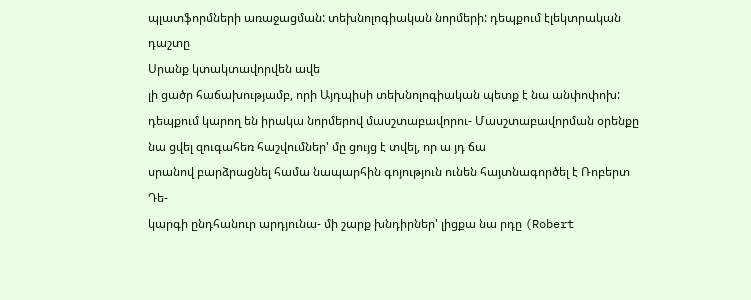պլատֆորմների առաջացման: տեխնոլոգիական նորմերի: դեպքում էլեկտրական դաշտը
Սրանք կտակտավորվեն ավե
լի ցածր հաճախությամբ, որի Այդպիսի տեխնոլոգիական պետք է նա անփոփոխ:
դեպքում կարող են իրակա նորմերով մասշտաբավորու- Մասշտաբավորման օրենքը
նա ցվել զուգահեռ հաշվումներ' մը ցույց է տվել, որ ա յդ ճա
սրանով բարձրացնել համա նապարհին գոյություն ունեն հայտնագործել է Ռոբերտ Դե-
կարգի ընդհանուր արդյունա- մի շարք խնդիրներ' լիցքա նա րդը (Robert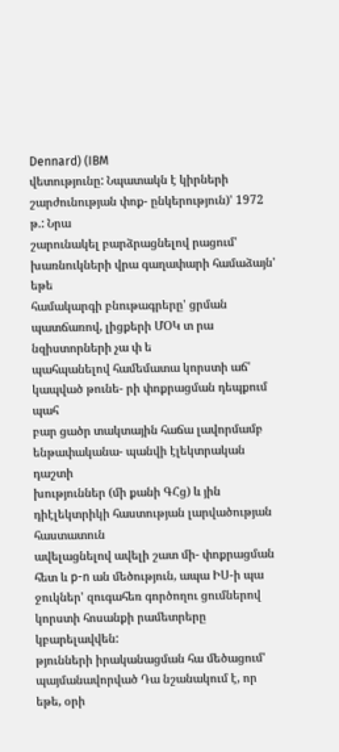Dennard) (IBM
վետությունը: Նպատակն է կիրների շարժունության փոք- ընկերություն)' 1972 թ.: Նրա
շարունակել բարձրացնելով րացում' խառնուկների վրա գաղափարի համաձայն' եթե
համակարգի բնութագրերը' ցրման պատճառով, լիցքերի ՄՕԿ տ րա նզիստորների չա փ ե
պահպանելով համեմատա կորստի աճ' կապված թունե- րի փոքրացման դեպքում պահ
բար ցածր տակտային հաճա լավորմամբ ենթափականա- պանվի էլեկտրական դաշտի
խություններ (մի քանի ԳՀց) և յին դիէլեկտրիկի հաստության լարվածության հաստատուն
ավելացնելով ավելի շատ մի- փոքրացման հետ և p-n ան մեծություն, ապա ԻՍ-ի պա
ջուկներ' զուգահեռ գործողու ցումներով կորստի հոսանքի րամետրերը կբարելավվեն:
թյունների իրականացման հա մեծացում' պայմանավորված Դա նշանակում է, որ եթե, օրի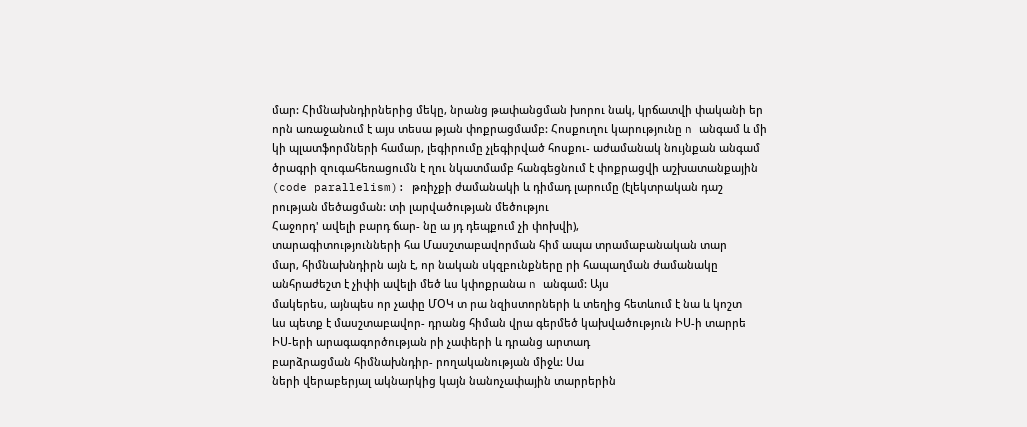մար: Հիմնախնդիրներից մեկը, նրանց թափանցման խորու նակ, կրճատվի փականի եր
որն առաջանում է այս տեսա թյան փոքրացմամբ: Հոսքուղու կարությունը n անգամ և մի
կի պլատֆորմների համար, լեգիրումը չլեգիրված հոսքու- աժամանակ նույնքան անգամ
ծրագրի զուգահեռացումն է ղու նկատմամբ հանգեցնում է փոքրացվի աշխատանքային
(code parallelism): թռիչքի ժամանակի և դիմադ լարումը (էլեկտրական դաշ
րության մեծացման: տի լարվածության մեծությու
Հաջորդ' ավելի բարդ ճար- նը ա յդ դեպքում չի փոխվի),
տարագիտությունների հա Մասշտաբավորման հիմ ապա տրամաբանական տար
մար, հիմնախնդիրն այն է, որ նական սկզբունքները րի հապաղման ժամանակը
անհրաժեշտ է չիփի ավելի մեծ ևս կփոքրանա n անգամ: Այս
մակերես, այնպես որ չափը ՄՕԿ տ րա նզիստորների և տեղից հետևում է նա և կոշտ
ևս պետք է մասշտաբավոր- դրանց հիման վրա գերմեծ կախվածություն ԻՍ-ի տարրե
ԻՍ-երի արագագործության րի չափերի և դրանց արտադ
բարձրացման հիմնախնդիր- րողականության միջև: Սա
ների վերաբերյալ ակնարկից կայն նանոչափային տարրերին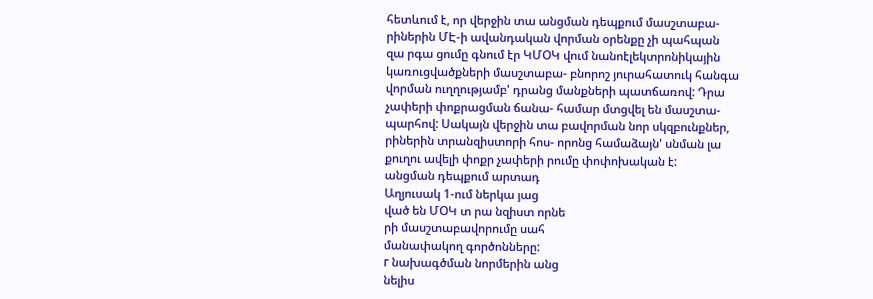հետևում է, որ վերջին տա անցման դեպքում մասշտաբա-
րիներին ՄԷ-ի ավանդական վորման օրենքը չի պահպան
զա րգա ցումը գնում էր ԿՄՕԿ վում նանոէլեկտրոնիկային
կառուցվածքների մասշտաբա- բնորոշ յուրահատուկ հանգա
վորման ուղղությամբ' դրանց մանքների պատճառով: Դրա
չափերի փոքրացման ճանա- համար մտցվել են մասշտա-
պարհով: Սակայն վերջին տա բավորման նոր սկզբունքներ,
րիներին տրանզիստորի հոս- որոնց համաձայն' սնման լա
քուղու ավելի փոքր չափերի րումը փոփոխական է:
անցման դեպքում արտադ
Աղյուսակ 1-ում ներկա յաց
ված են ՄՕԿ տ րա նզիստ որնե
րի մասշտաբավորումը սահ
մանափակող գործոնները:
г նախագծման նորմերին անց
նելիս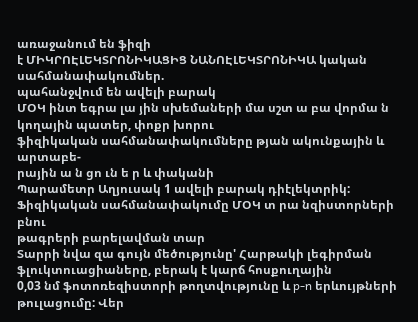առաջանում են ֆիզի
է ՄԻԿՐՈԷԼԵԿՏՐՈՆԻԿԱՑԻՑ ՆԱՆՈԷԼԵԿՏՐՈՆԻԿԱ կական սահմանափակումներ.
պահանջվում են ավելի բարակ
ՄՕԿ ինտ եգրա լա յին սխեմաների մա սշտ ա բա վորմա ն կողային պատեր, փոքր խորու
ֆիզիկական սահմանափակումները թյան ակունքային և արտաբե-
րային ա ն ցո ւն ե ր և փականի
Պարամետր Աղյուսակ 1 ավելի բարակ դիէլեկտրիկ:
Ֆիզիկական սահմանափակումը ՄՕԿ տ րա նզիստորների բնու
թագրերի բարելավման տար
Տարրի նվա զա գույն մեծությունը' Հարթակի լեգիրման ֆլուկտուացիաները, բերակ է կարճ հոսքուղային
0,03 նմ ֆոտոռեզիստորի թողտվությունը և p-n երևույթների թուլացումը: Վեր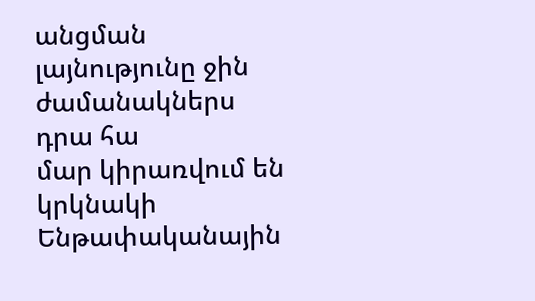անցման լայնությունը ջին ժամանակներս դրա հա
մար կիրառվում են կրկնակի
Ենթափականային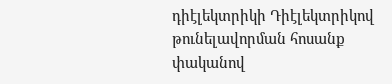դիէլեկտրիկի Դիէլեկտրիկով թունելավորման հոսանք փականով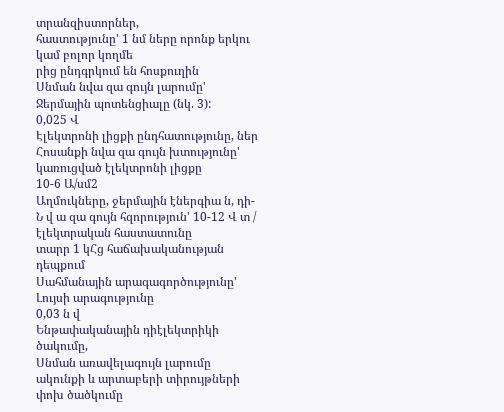տրանզիստորներ,
հաստությունը' 1 նմ ները որոնք երկու կամ բոլոր կողմե
րից ընդգրկում են հոսքուղին
Սնման նվա զա գույն լարումը' Ջերմային պոտենցիալը (նկ. 3):
0,025 Վ
Էլեկտրոնի լիցքի ընդհատությունը, ներ
Հոսանքի նվա զա գույն խտությունը' կառուցված էլեկտրոնի լիցքը
10-6 Ա/սմ2
Աղմուկները, ջերմային էներգիա ն, դի-
Ն վ ա զա գույն հզորություն' 10-12 Վ տ / էլեկտրական հաստատունը
տարր 1 կՀց հաճախականության
դեպքում
Սահմանային արագագործությունը' Լույսի արագությունը
0,03 ն վ
Ենթափականային դիէլեկտրիկի ծակումը,
Սնման առավելագույն լարումը ակունքի և արտաբերի տիրույթների
փոխ ծածկումը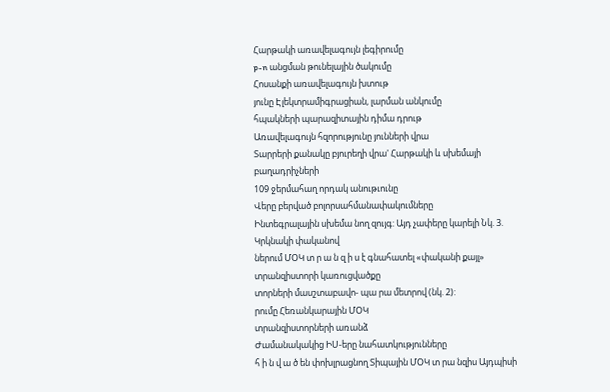Հարթակի առավելագույն լեգիրումը
p-n անցման թունելային ծակումը
Հոսանքի առավելագույն խտութ
յունը Էլեկտրամիգրացիան, լարման անկումը
հպակների պարազիտային դիմա դրութ
Առավելագույն հզորությունը յունների վրա
Տարրերի քանակը բյուրեղի վրա' Հարթակի և սխեմայի բաղադրիչների
109 ջերմահաղ որդակ անութւունը
Վերը բերված բոլորսահմանափակումները
Ինտեգրալային սխեմա նող զույգ: Այդ չափերը կարելի Նկ. 3. Կրկնակի փականով
ներում ՄՕԿ տ ր ա ն զ ի ս է գնահատել «փականի քայլ» տրանզիստորի կառուցվածքը
տորների մասշտաբավո- պա րա մետրով (նկ. 2):
րումը Հեռանկարային ՄՕԿ
տրանզիստորների առանձ
Ժամանակակից ԻՍ-երը նահատկությունները
հ ի ն վ ա ծ են փոխլրացնող Տիպային ՄՕԿ տ րա նզիս Այդպիսի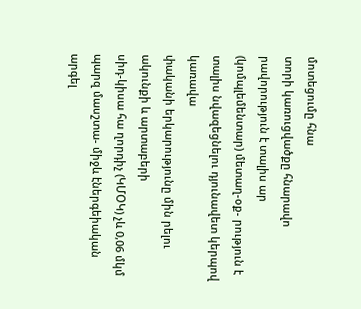մոտեցումը հնա
տորի կառուցվածքը հնարավո րավորություն է տալիս ար
(կոմպլեմենտար) մետաղ-օք- րություն է տալիս նվազեցնելու դյունավետ կերպով կառավա
փականի երկարությունը մին րելու ակունքի և արտաբերի
սիդ-կիսա հա ղորդիչ (ԿՄՕԿ) չև 0,06 մկմ պարզ մասշտա- միջև էներգեիական արգել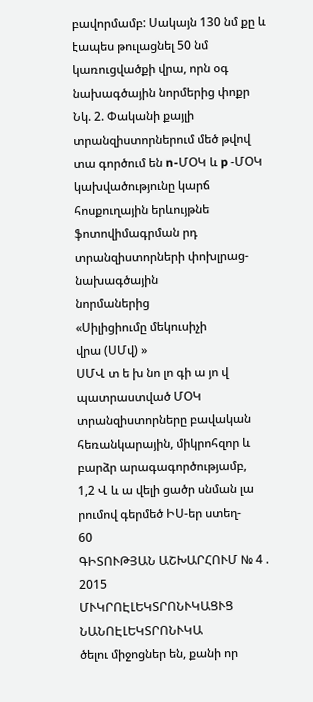բավորմամբ: Սակայն 130 նմ քը և էապես թուլացնել 50 նմ
կառուցվածքի վրա, որն օգ նախագծային նորմերից փոքր
Նկ. 2. Փականի քայլի տրանզիստորներում մեծ թվով
տա գործում են n-ՄՕԿ և p -ՄՕԿ կախվածությունը կարճ հոսքուղային երևույթնե
ֆոտովիմագրման րդ
տրանզիստորների փոխլրաց- նախագծային
նորմաներից
«Սիլիցիումը մեկուսիչի
վրա (ՍՄվ) »
ՍՄՎ տ ե խ նո լո գի ա յո վ
պատրաստված ՄՕԿ
տրանզիստորները բավական
հեռանկարային, միկրոհզոր և
բարձր արագագործությամբ,
1,2 Վ և ա վելի ցածր սնման լա
րումով գերմեծ ԻՍ-եր ստեղ-
60
ԳԻՏՈՒԹՅԱՆ ԱՇԽԱՐՀՈՒՄ № 4 . 2015
ՄՒԿՐՈԷԼԵԿՏՐՈՆՒԿԱՑՒՑ ՆԱՆՈԷԼԵԿՏՐՈՆՒԿԱ
ծելու միջոցներ են, քանի որ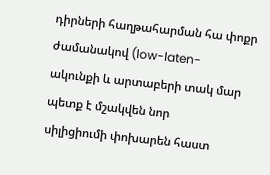դիրների հաղթահարման հա փոքր ժամանակով (low-laten-
ակունքի և արտաբերի տակ մար պետք է մշակվեն նոր
սիլիցիումի փոխարեն հաստ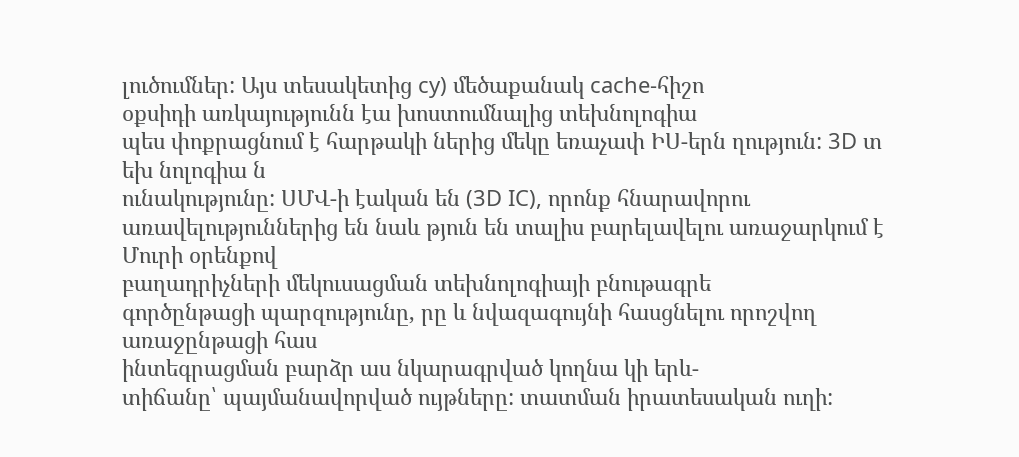լուծումներ: Այս տեսակետից cy) մեծաքանակ cache-հիշո
օքսիդի առկայությունն էա խոստումնալից տեխնոլոգիա
պես փոքրացնում է հարթակի ներից մեկը եռաչափ ԻՍ-երն ղություն: 3D տ եխ նոլոգիա ն
ունակությունը: ՍՄՎ-ի էական են (3D IC), որոնք հնարավորու
առավելություններից են նաև թյուն են տալիս բարելավելու առաջարկում է Մուրի օրենքով
բաղադրիչների մեկուսացման տեխնոլոգիայի բնութագրե
գործընթացի պարզությունը, րը և նվազագույնի հասցնելու որոշվող առաջընթացի հաս
ինտեգրացման բարձր աս նկարագրված կողնա կի երև-
տիճանը՝ պայմանավորված ույթները: տատման իրատեսական ուղի: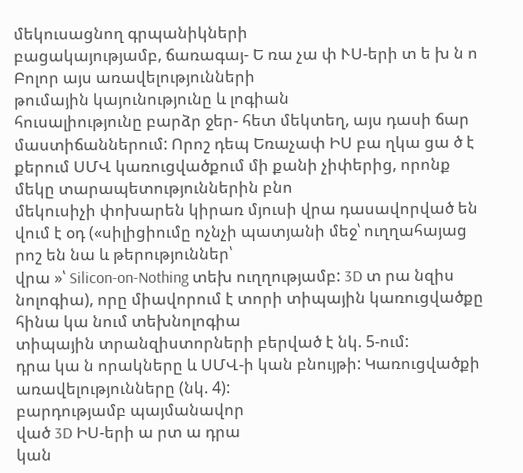մեկուսացնող գրպանիկների
բացակայությամբ, ճառագայ- Ե ռա չա փ ՒՍ-երի տ ե խ ն ո Բոլոր այս առավելությունների
թումային կայունությունը և լոգիան
հուսալիությունը բարձր ջեր- հետ մեկտեղ, այս դասի ճար
մաստիճաններում: Որոշ դեպ Եռաչափ ԻՍ բա ղկա ցա ծ է
քերում ՍՄՎ կառուցվածքում մի քանի չիփերից, որոնք մեկը տարապետություններին բնո
մեկուսիչի փոխարեն կիրառ մյուսի վրա դասավորված են
վում է օդ («սիլիցիումը ոչնչի պատյանի մեջ՝ ուղղահայաց րոշ են նա և թերություններ՝
վրա »՝ Silicon-on-Nothing տեխ ուղղությամբ: 3D տ րա նզիս
նոլոգիա), որը միավորում է տորի տիպային կառուցվածքը հինա կա նում տեխնոլոգիա
տիպային տրանզիստորների բերված է նկ. 5-ում:
դրա կա ն որակները և ՍՄՎ-ի կան բնույթի: Կառուցվածքի
առավելությունները (նկ. 4):
բարդությամբ պայմանավոր
ված 3D ԻՍ-երի ա րտ ա դրա
կան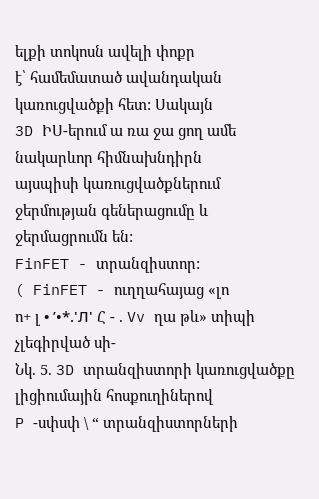ելքի տոկոսն ավելի փոքր
է՝ համեմատած ավանդական
կառուցվածքի հետ: Սակայն
3D ԻՍ-երում ա ռա ջա ցող ամե
նակարևոր հիմնախնդիրն
այսպիսի կառուցվածքներում
ջերմության գեներացումը և
ջերմացրումն են:
FinFET - տրանզիստոր:
( FinFET - ուղղահայաց «լո
ո+ լ • ’•*.'Л' Հ - . Vv ղա թև» տիպի չլեգիրված սի-
Նկ. 5. 3D տրանզիստորի կառուցվածքը լիցիումային հոսքուղիներով
P -սփսփ \ “ տրանզիստորների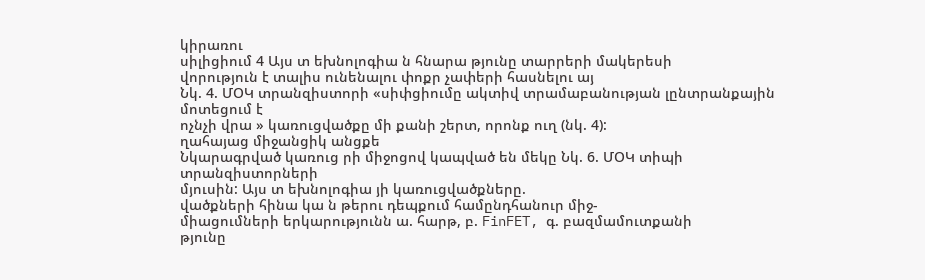կիրառու
սիլիցիում 4 Այս տ եխնոլոգիա ն հնարա թյունը տարրերի մակերեսի
վորություն է տալիս ունենալու փոքր չափերի հասնելու այ
Նկ. 4. ՄՕԿ տրանզիստորի «սիփցիումը ակտիվ տրամաբանության լընտրանքային մոտեցում է
ոչնչի վրա » կառուցվածքը մի քանի շերտ, որոնք ուղ (նկ. 4):
ղահայաց միջանցիկ անցքե
Նկարագրված կառուց րի միջոցով կապված են մեկը Նկ. 6. ՄՕԿ տիպի տրանզիստորների
մյուսին: Այս տ եխնոլոգիա յի կառուցվածքները.
վածքների հինա կա ն թերու դեպքում համընդհանուր միջ-
միացումների երկարությունն ա. հարթ, բ. FinFET, գ. բազմամուտքանի
թյունը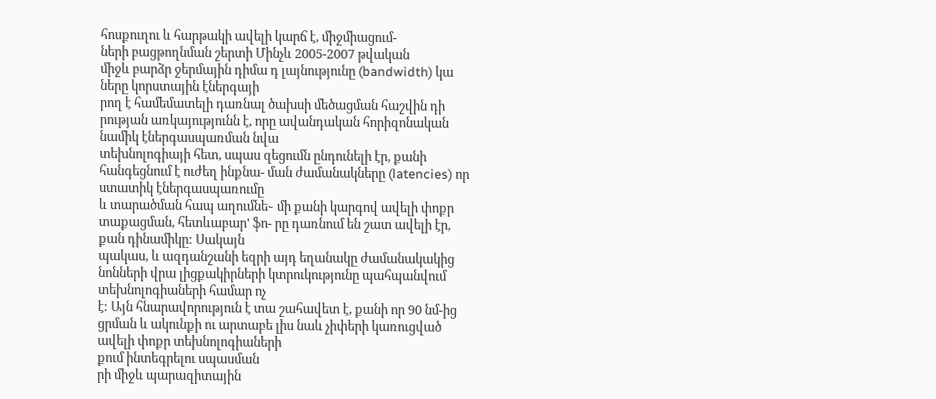հոսքուղու և հարթակի ավելի կարճ է, միջմիացում-
ների բացթողնման շերտի Մինչև 2005-2007 թվական
միջև բարձր ջերմային դիմա դ լայնությունը (bandwidth) կա ները կորստային էներգայի
րող է համեմատելի դառնալ ծախսի մեծացման հաշվին դի
րության առկայությունն է, որը ավանդական հորիզոնական նամիկ էներգասպառման նվա
տեխնոլոգիայի հետ, սպաս զեցումն ընդունելի էր, քանի
հանգեցնում է ուժեղ ինքնա- ման ժամանակները (latencies) որ ստատիկ էներգասպառումը
և տարածման հապ աղումնե֊ մի քանի կարգով ավելի փոքր
տաքացման, հետևաբար' ֆո- րը դառնում են շատ ավելի էր, քան դինամիկը: Սակայն
պակաս, և ազդանշանի եզրի այդ եղանակը ժամանակակից
նոնների վրա լիցքակիրների կտրուկությունը պահպանվում տեխնոլոգիաների համար ոչ
է: Այն հնարավորություն է տա շահավետ է, քանի որ 90 նմ-ից
ցրման և ակունքի ու արտաբե լիս նաև չիփերի կառուցված ավելի փոքր տեխնոլոգիաների
քում ինտեգրելու սպասման
րի միջև պարազիտային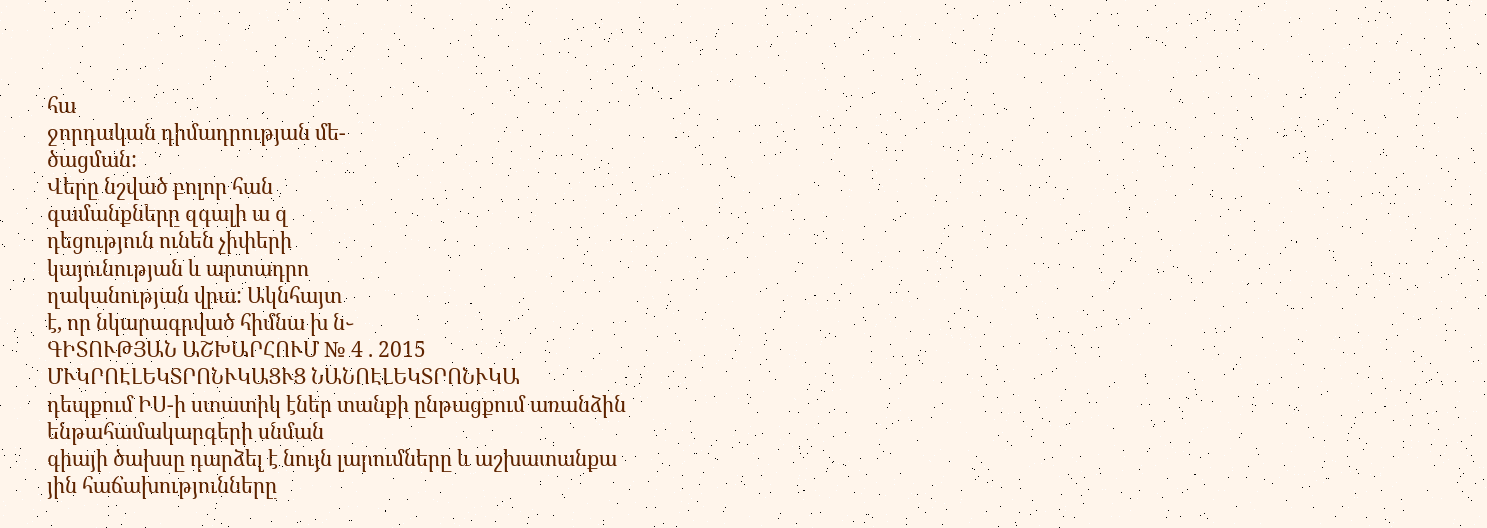հա
ջորդական դիմադրության մե-
ծացման:
Վերը նշված բոլոր հան
գամանքները զգալի ա զ
դեցություն ունեն չիփերի
կայունության և արտադրո
ղականության վրա: Ակնհայտ
է, որ նկարագրված հիմնա խ ն֊
ԳԻՏՈՒԹՅԱՆ ԱՇԽԱՐՀՈՒՄ № 4 . 2015
ՄՒԿՐՈԷԼԵԿՏՐՈՆՒԿԱՑՒՑ ՆԱՆՈԷԼԵԿՏՐՈՆՒԿԱ
դեպքում ԻՍ-ի ստատիկ էներ տանքի ընթացքում առանձին
ենթահամակարգերի սնման
գիայի ծախսը դարձել է նույն լարումները և աշխատանքա
յին հաճախությունները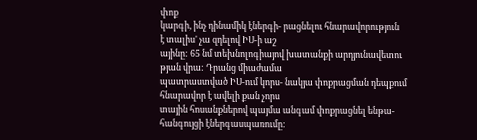փոք
կարգի, ինչ դինամիկ էներգի- րացնելու հնարավորություն
է տալիս' չա զդելով ԻՍ-ի աշ
այինը: 65 նմ տեխնոլոգիայով խատանքի արդյունավետու
թյան վրա: Դրանց միաժամա
պատրաստված ԻՍ-ում կորս- նակյա փոքրացման դեպքում
հնարավոր է ավելի քան չորս
տային հոսանքներով պայմա անգամ փոքրացնել ենթա-
հանգույցի էներգասպառումը: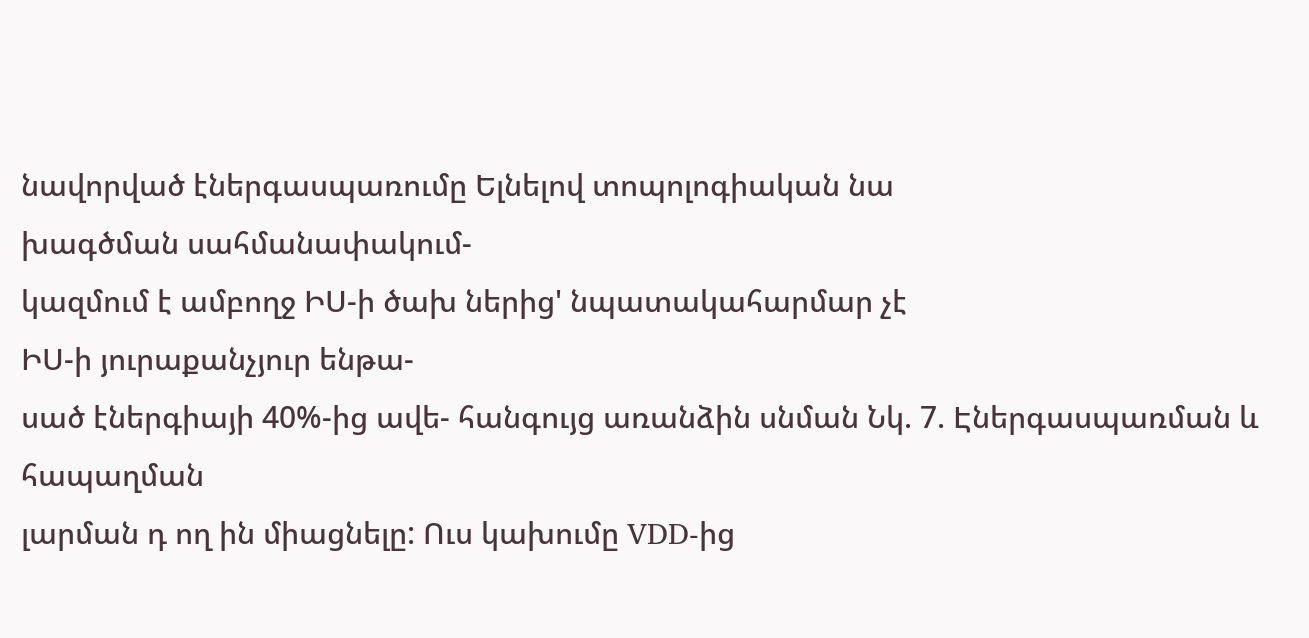նավորված էներգասպառումը Ելնելով տոպոլոգիական նա
խագծման սահմանափակում-
կազմում է ամբողջ ԻՍ-ի ծախ ներից' նպատակահարմար չէ
ԻՍ-ի յուրաքանչյուր ենթա-
սած էներգիայի 40%-ից ավե- հանգույց առանձին սնման Նկ. 7. Էներգասպառման և հապաղման
լարման դ ող ին միացնելը: Ուս կախումը VDD-ից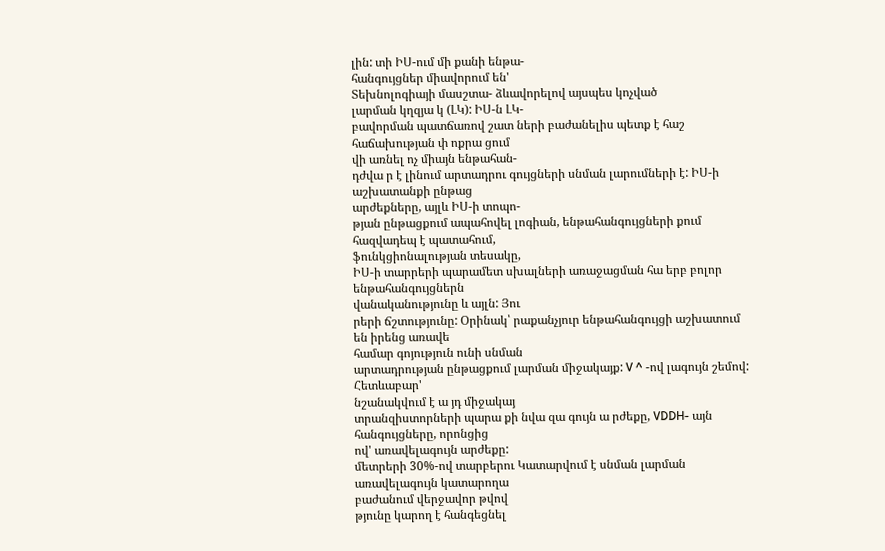լին: տի ԻՍ-ում մի քանի ենթա-
հանգույցներ միավորում են'
Տեխնոլոգիայի մասշտա- ձևավորելով այսպես կոչված
լարման կղզյա կ (ԼԿ): ԻՍ-ն ԼԿ-
բավորման պատճառով շատ ների բաժանելիս պետք է հաշ հաճախության փ ոքրա ցում
վի առնել ոչ միայն ենթահան-
դժվա ր է լինում արտադրու գույցների սնման լարումների է: ԻՍ-ի աշխատանքի ընթաց
արժեքները, այլև ԻՍ-ի տոպո-
թյան ընթացքում ապահովել լոգիան, ենթահանգույցների քում հազվադեպ է պատահում,
ֆունկցիոնալության տեսակը,
ԻՍ-ի տարրերի պարամետ սխալների առաջացման հա երբ բոլոր ենթահանգույցներն
վանականությունը և այլն: Յու
րերի ճշտությունը: Օրինակ՝ րաքանչյուր ենթահանգույցի աշխատում են իրենց առավե
համար գոյություն ունի սնման
արտադրության ընթացքում լարման միջակայք: V ^ -ով լագույն շեմով: Հետևաբար'
նշանակվում է ա յդ միջակայ
տրանզիստորների պարա քի նվա զա գույն ա րժեքը, VDDH- այն հանգույցները, որոնցից
ով' առավելագույն արժեքը:
մետրերի 30%-ով տարբերու Կատարվում է սնման լարման առավելագույն կատարողա
բաժանում վերջավոր թվով
թյունը կարող է հանգեցնել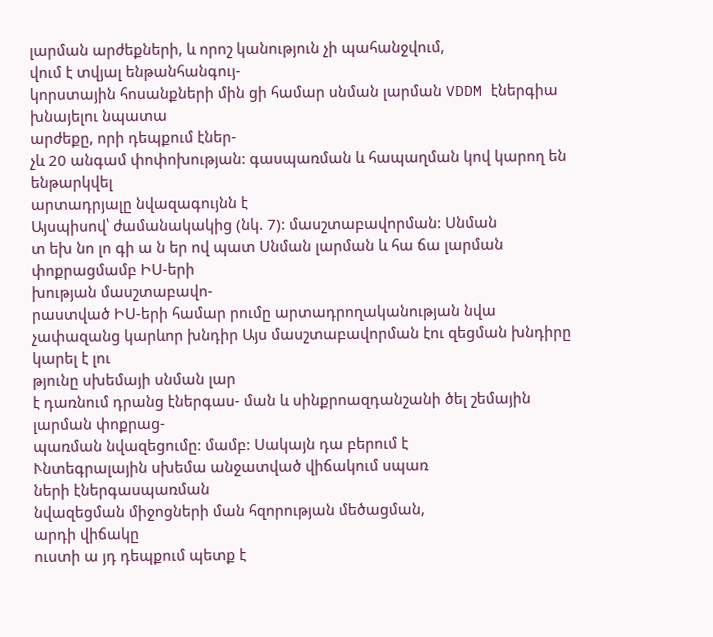լարման արժեքների, և որոշ կանություն չի պահանջվում,
վում է տվյալ ենթանհանգույ-
կորստային հոսանքների մին ցի համար սնման լարման VDDM էներգիա խնայելու նպատա
արժեքը, որի դեպքում էներ-
չև 20 անգամ փոփոխության: գասպառման և հապաղման կով կարող են ենթարկվել
արտադրյալը նվազագույնն է
Այսպիսով՝ ժամանակակից (նկ. 7): մասշտաբավորման: Սնման
տ եխ նո լո գի ա ն եր ով պատ Սնման լարման և հա ճա լարման փոքրացմամբ ԻՍ-երի
խության մասշտաբավո-
րաստված ԻՍ-երի համար րումը արտադրողականության նվա
չափազանց կարևոր խնդիր Այս մասշտաբավորման էու զեցման խնդիրը կարել է լու
թյունը սխեմայի սնման լար
է դառնում դրանց էներգաս- ման և սինքրոազդանշանի ծել շեմային լարման փոքրաց-
պառման նվազեցումը: մամբ: Սակայն դա բերում է
Ւնտեգրալային սխեմա անջատված վիճակում սպառ
ների էներգասպառման
նվազեցման միջոցների ման հզորության մեծացման,
արդի վիճակը
ուստի ա յդ դեպքում պետք է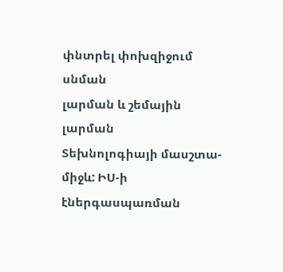փնտրել փոխզիջում սնման
լարման և շեմային լարման
Տեխնոլոգիայի մասշտա- միջև: ԻՍ-ի էներգասպառման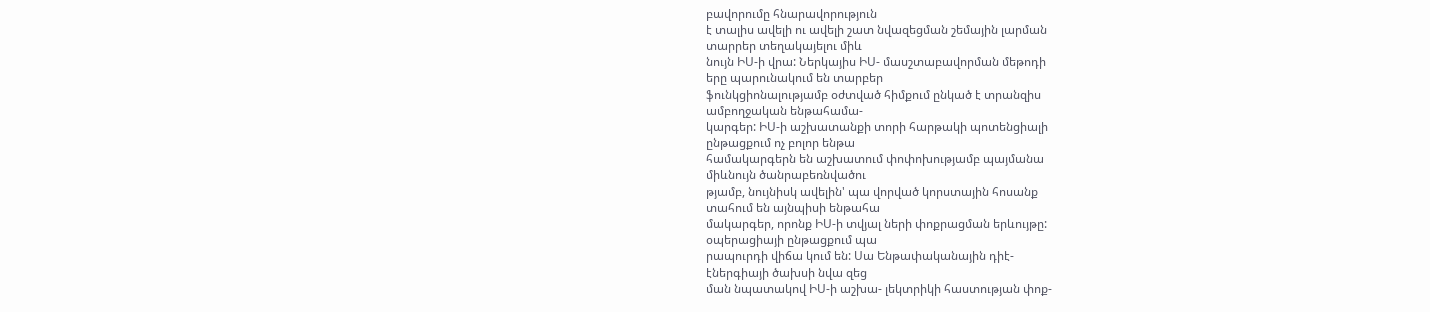բավորումը հնարավորություն
է տալիս ավելի ու ավելի շատ նվազեցման շեմային լարման
տարրեր տեղակայելու միև
նույն ԻՍ-ի վրա: Ներկայիս ԻՍ- մասշտաբավորման մեթոդի
երը պարունակում են տարբեր
ֆունկցիոնալությամբ օժտված հիմքում ընկած է տրանզիս
ամբողջական ենթահամա-
կարգեր: ԻՍ-ի աշխատանքի տորի հարթակի պոտենցիալի
ընթացքում ոչ բոլոր ենթա
համակարգերն են աշխատում փոփոխությամբ պայմանա
միևնույն ծանրաբեռնվածու
թյամբ, նույնիսկ ավելին' պա վորված կորստային հոսանք
տահում են այնպիսի ենթահա
մակարգեր, որոնք ԻՍ-ի տվյալ ների փոքրացման երևույթը:
օպերացիայի ընթացքում պա
րապուրդի վիճա կում են: Սա Ենթափականային դիէ-
էներգիայի ծախսի նվա զեց
ման նպատակով ԻՍ-ի աշխա- լեկտրիկի հաստության փոք-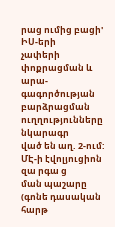րաց ումից բացի' ԻՍ-երի
չափերի փոքրացման և արա-
գագործության բարձրացման
ուղղությունները նկարագր
ված են աղ. 2-ում:
ՄԷ-ի էվոլյուցիոն զա րգա ց
ման պաշարը (գոնե դասական
հարթ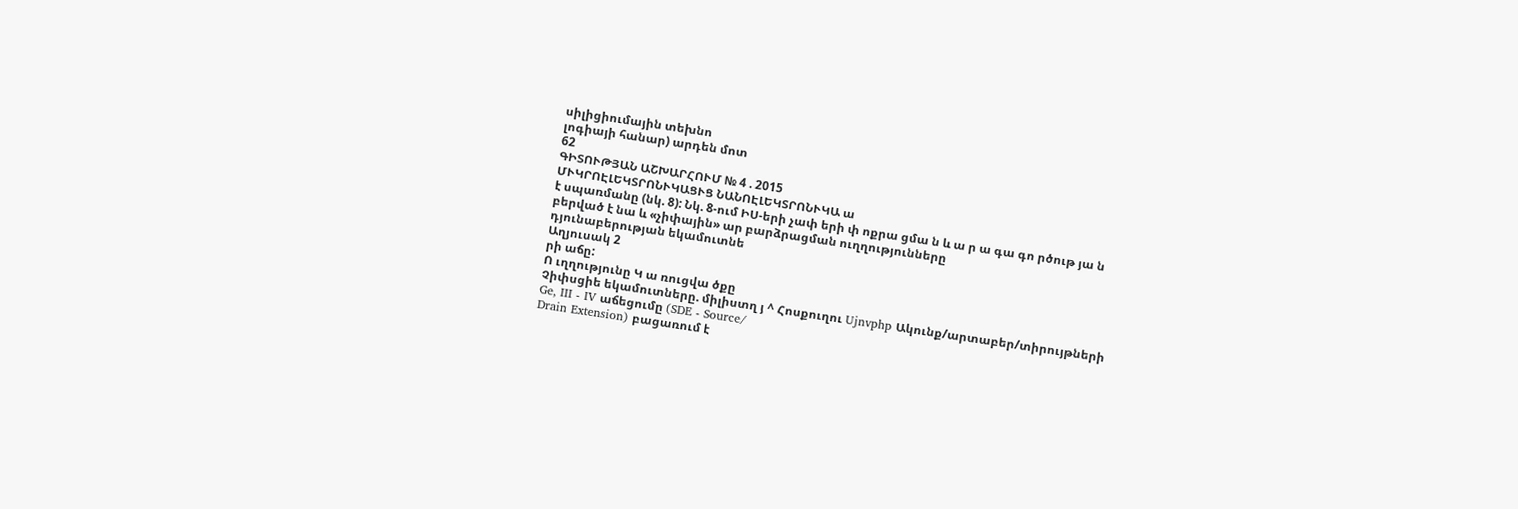սիլիցիումային տեխնո
լոգիայի հանար) արդեն մոտ
62
ԳԻՏՈՒԹՅԱՆ ԱՇԽԱՐՀՈՒՄ № 4 . 2015
ՄՒԿՐՈԷԼԵԿՏՐՈՆՒԿԱՑՒՑ ՆԱՆՈԷԼԵԿՏՐՈՆՒԿԱ ա
է սպառմանը (նկ. 8): Նկ. 8-ում ԻՍ-երի չափ երի փ ոքրա ցմա ն և ա ր ա գա գո րծութ յա ն
բերված է նա և «չիփային» ար բարձրացման ուղղությունները
դյունաբերության եկամուտնե
Աղյուսակ 2
րի աճը:
Ո ւղղությունը Կ ա ռուցվա ծքը
Չիփսցիե եկամուտները. միլիստղ յ ^ Հոսքուղու Ujnvphp Ակունք/արտաբեր/տիրույթների
Ge, III - IV աճեցումը (SDE - Source/
Drain Extension) բացառում է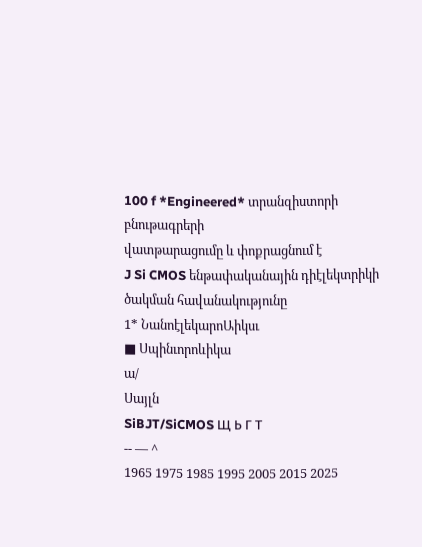100 f *Engineered* տրանզիստորի բնութագրերի
վատթարացումը և փոքրացնում է
J Si CMOS ենթափականային դիէլեկտրիկի
ծակման հավանակությունը
1* ՆանոէլեկարոԱիկսւ
■ Սպինւորոևիկա
ա/
Սայլն
SiBJT/SiCMOS Щ Ь Г Т
-- — ^
1965 1975 1985 1995 2005 2015 2025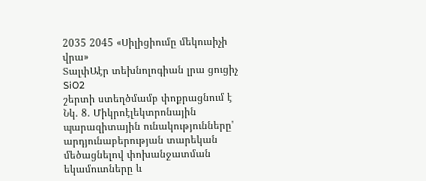2035 2045 «Սիլիցիումը մեկուսիչի վրա»
ՏալփԱէր տեխնոլոգիան լրա ցուցիչ SiO2
շերտի ստեղծմամբ փոքրացնում է
Նկ. 8. Միկրոէլեկտրոնային պարազիտային ունակությունները'
արդյունաբերության տարեկան մեծացնելով փոխանջատման
եկամուտները և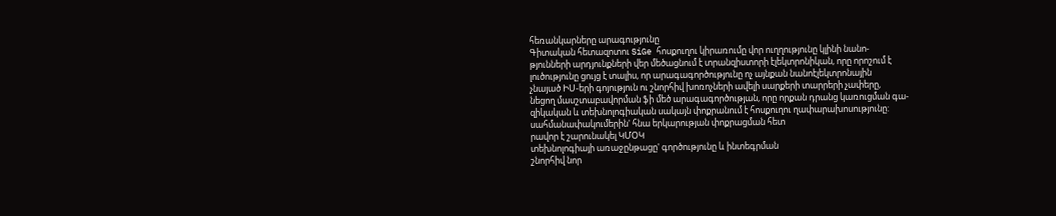հեռանկարները արագությունը
Գիտական հետազոտու SiGe հոսքուղու կիրառումը վոր ուղղությունը կլինի նանո-
թյունների արդյունքների վեր մեծացնում է տրանզիստորի էլեկտրոնիկան, որը որոշում է
լուծությունը ցույց է տալիս, որ արագագործությունը ոչ այնքան նանոէլեկտրոնային
չնայած ԻՍ-երի գոյություն ու շնորհիվ խոռոչների ավելի սարքերի տարրերի չափերը,
նեցող մասշտաբավորման ֆի մեծ արագագործության, որը որքան դրանց կառուցման գա-
զիկական և տեխնոլոգիական սակայն փոքրանում է հոսքուղու ղափարախոսությունը:
սահմանափակումերին' հնա երկարության փոքրացման հետ
րավոր է շարունակել ԿՄՕԿ
տեխնոլոգիայի առաջընթացը' գործությունը և ինտեգրման
շնորհիվ նոր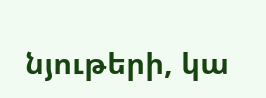նյութերի, կա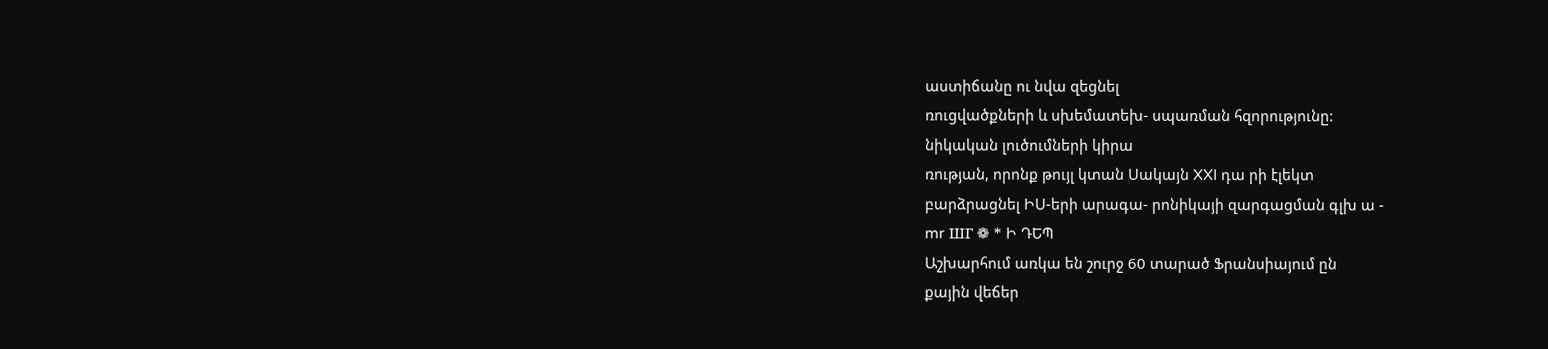աստիճանը ու նվա զեցնել
ռուցվածքների և սխեմատեխ- սպառման հզորությունը:
նիկական լուծումների կիրա
ռության, որոնք թույլ կտան Սակայն XXI դա րի էլեկտ
բարձրացնել ԻՍ-երի արագա- րոնիկայի զարգացման գլխ ա -
mr ШГ ❁ * Ի ԴԵՊ
Աշխարհում առկա են շուրջ 60 տարած Ֆրանսիայում ըն
քային վեճեր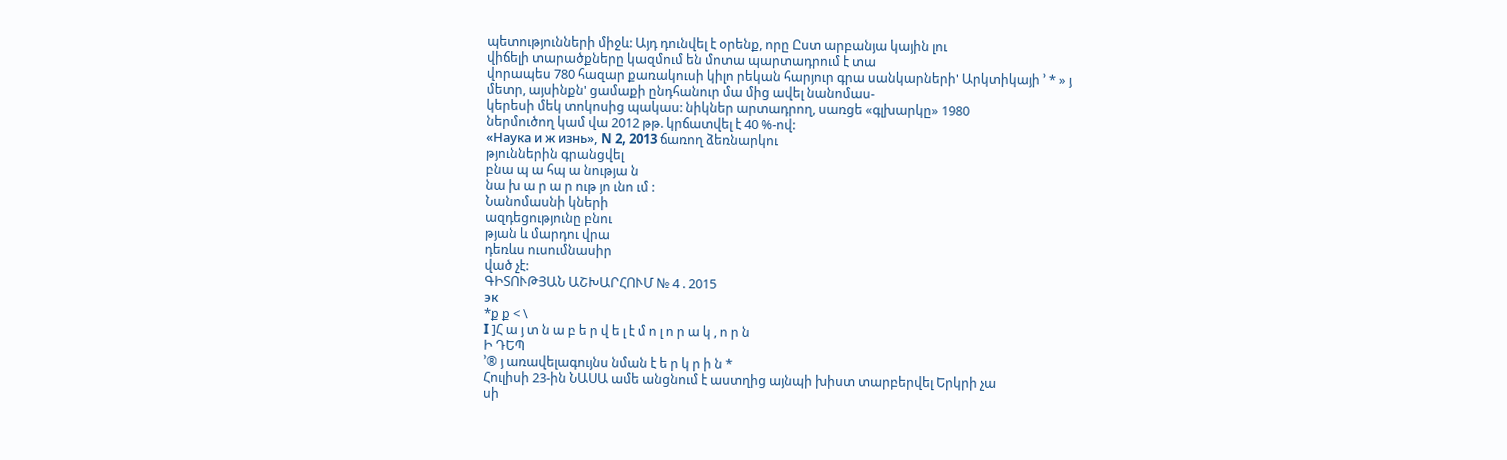պետությունների միջև: Այդ դունվել է օրենք, որը Ըստ արբանյա կային լու
վիճելի տարածքները կազմում են մոտա պարտադրում է տա
վորապես 780 հազար քառակուսի կիլո րեկան հարյուր գրա սանկարների' Արկտիկայի ՚ * » յ
մետր, այսինքն' ցամաքի ընդհանուր մա մից ավել նանոմաս-
կերեսի մեկ տոկոսից պակաս: նիկներ արտադրող, սառցե «գլխարկը» 1980
ներմուծող կամ վա 2012 թթ. կրճատվել է 40 %-ով:
«Наука и ж изнь», N 2, 2013 ճառող ձեռնարկու
թյուններին գրանցվել
բնա պ ա հպ ա նությա ն
նա խ ա ր ա ր ութ յո ւնո ւմ :
Նանոմասնի կների
ազդեցությունը բնու
թյան և մարդու վրա
դեռևս ուսումնասիր
ված չէ:
ԳԻՏՈՒԹՅԱՆ ԱՇԽԱՐՀՈՒՄ № 4 . 2015
эк
*ք ք < \
I ]Հ ա յ տ ն ա բ ե ր վ ե լ է մ ո լ ո ր ա կ , ո ր ն
Ի ԴԵՊ
՚® յ առավելագույնս նման է ե ր կ ր ի ն *
Հուլիսի 23-ին ՆԱՍԱ ամե անցնում է աստղից այնպի խիստ տարբերվել Երկրի չա
սի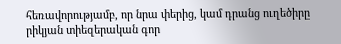հեռավորությամբ, որ նրա փերից, կամ դրանց ուղեծիրը
րիկյան տիեզերական գոր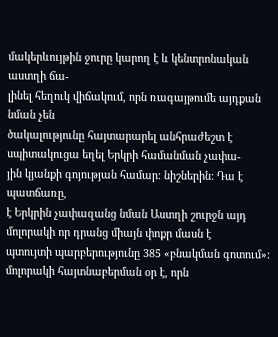մակերևույթին ջուրը կարող է և կենտրոնական աստղի ճա-
լինել հեղուկ վիճակում, որն ռագայթումե այդքան նման չեն
ծակալությունը հայտարարել անհրաժեշտ է սպիտակուցա եղել Երկրի համանման չափա-
յին կյանքի գոյության համար: նիշներին: Դա է պատճառը,
է Երկրին չափազանց նման Աստղի շուրջն այդ մոլորակի որ դրանց միայն փոքր մասն է
պտույտի պարբերությունը 385 «բնակման գոտում»:
մոլորակի հայտնաբերման օր է, որն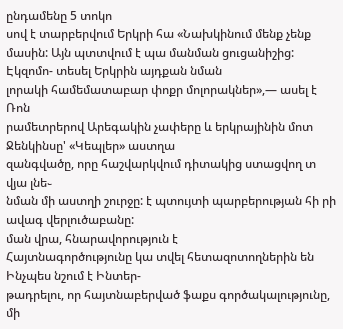ընդամենը 5 տոկո
սով է տարբերվում Երկրի հա «Նախկինում մենք չենք
մասին: Այն պտտվում է պա մանման ցուցանիշից: Էկզոմո- տեսել Երկրին այդքան նման
լորակի համեմատաբար փոքր մոլորակներ»,— ասել է Ռոն
րամետրերով Արեգակին չափերը և երկրայինին մոտ Ջենկինսը' «Կեպլեր» աստղա
զանգվածը, որը հաշվարկվում դիտակից ստացվող տ վյա լնե֊
նման մի աստղի շուրջը: է պտույտի պարբերության հի րի ավագ վերլուծաբանը:
ման վրա, հնարավորություն է
Հայտնագործությունը կա տվել հետազոտողներին են Ինչպես նշում է Ինտեր-
թադրելու, որ հայտնաբերված ֆաքս գործակալությունը, մի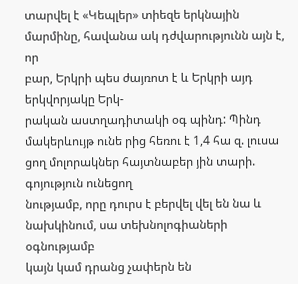տարվել է «Կեպլեր» տիեզե երկնային մարմինը, հավանա ակ դժվարությունն այն է, որ
բար, Երկրի պես ժայռոտ է և Երկրի այդ երկվորյակը Երկ-
րական աստղադիտակի օգ պինդ: Պինդ մակերևույթ ունե րից հեռու է 1,4 հա զ. լուսա
ցող մոլորակներ հայտնաբեր յին տարի. գոյություն ունեցող
նությամբ, որը դուրս է բերվել վել են նա և նախկինում, սա տեխնոլոգիաների օգնությամբ
կայն կամ դրանց չափերն են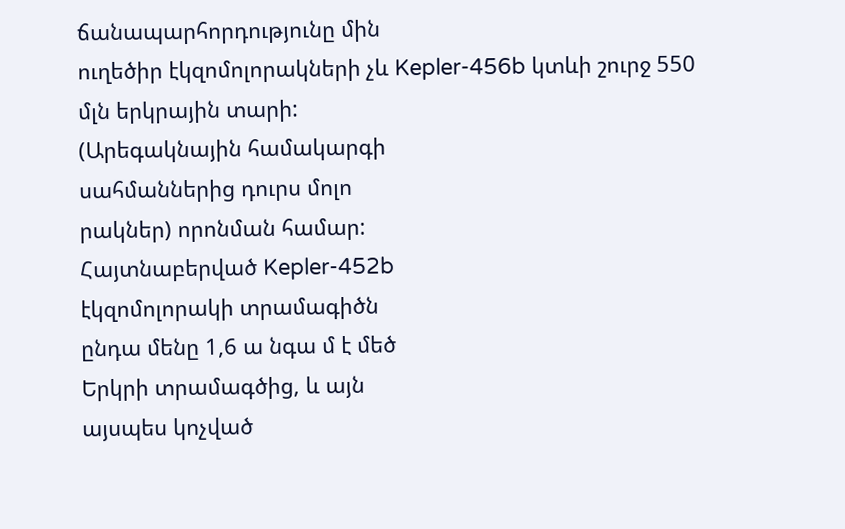ճանապարհորդությունը մին
ուղեծիր էկզոմոլորակների չև Kepler-456b կտևի շուրջ 550
մլն երկրային տարի:
(Արեգակնային համակարգի
սահմաններից դուրս մոլո
րակներ) որոնման համար:
Հայտնաբերված Kepler-452b
էկզոմոլորակի տրամագիծն
ընդա մենը 1,6 ա նգա մ է մեծ
Երկրի տրամագծից, և այն
այսպես կոչված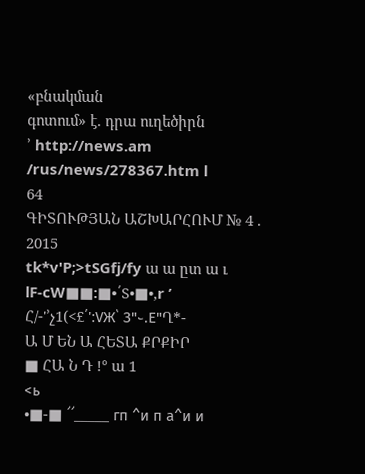«բնակման
գոտում» է. դրա ուղեծիրն
՚ http://news.am /rus/news/278367.htm l
64
ԳԻՏՈՒԹՅԱՆ ԱՇԽԱՐՀՈՒՄ № 4 . 2015
tk*v'P;>tSGfj/fy ա ա ըտ ա ւ
lF-cW■■:■•՛S•■•,r ’
Հ/-'՚չ1(<£՛':VЖ՝ З"֊.Е"Ղ*-
Ա Մ ԵՆ Ա ՀԵՏԱ ՔՐՔԻՐ
■ ՀԱ Ն Դ !° ա 1
<ь
•■-■ ՜՜_____ гп ^и п а^и и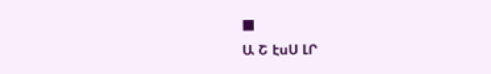■
Ա Շ էսՍ ԼՐ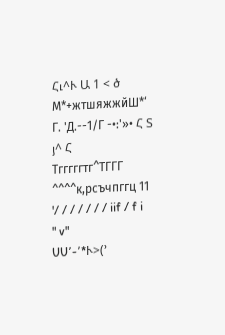Հւ^Ւ Ա 1 < ծ М*+жтшяжжйШ*‘
Г. 'Д.--1/Г -•:'»• Հ Տ յ^ Հ
Тгггггтг^ТГГГ ^^^^к,рсъчпггц 11 '/ / / / / / / iif / f i
" v"
UU՚-՚*Ւ>(՚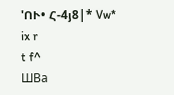'ՈՒ• Հ-4յ8|* Vw* ix r
t f^
ШВа